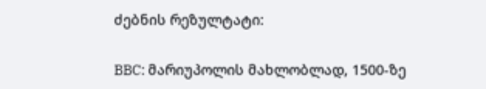ძებნის რეზულტატი:

BBC: მარიუპოლის მახლობლად, 1500-ზე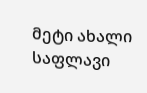მეტი ახალი საფლავი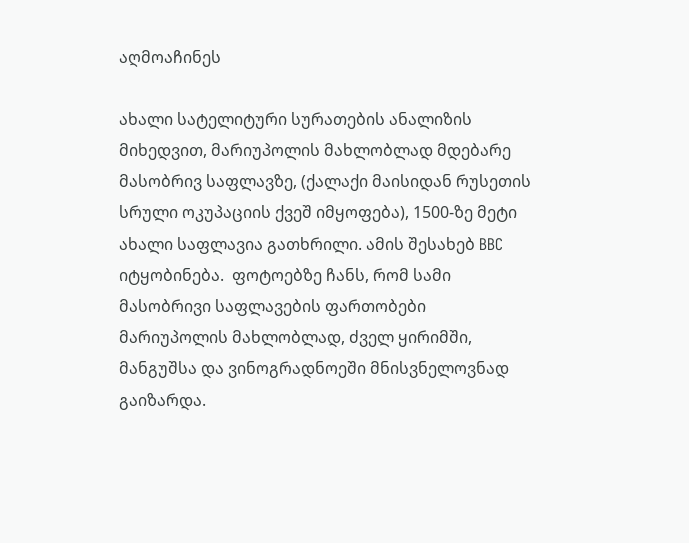აღმოაჩინეს

ახალი სატელიტური სურათების ანალიზის მიხედვით, მარიუპოლის მახლობლად მდებარე მასობრივ საფლავზე, (ქალაქი მაისიდან რუსეთის სრული ოკუპაციის ქვეშ იმყოფება), 1500-ზე მეტი ახალი საფლავია გათხრილი. ამის შესახებ BBC იტყობინება.  ფოტოებზე ჩანს, რომ სამი მასობრივი საფლავების ფართობები მარიუპოლის მახლობლად, ძველ ყირიმში, მანგუშსა და ვინოგრადნოეში მნისვნელოვნად გაიზარდა.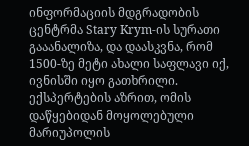ინფორმაციის მდგრადობის ცენტრმა Stary Krym-ის სურათი გააანალიზა, და დაასკვნა, რომ 1500-ზე მეტი ახალი საფლავი იქ, ივნისში იყო გათხრილი. ექსპერტების აზრით, ომის დაწყებიდან მოყოლებული მარიუპოლის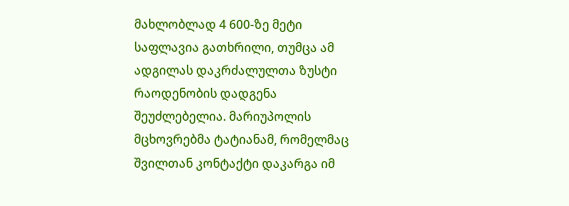მახლობლად 4 600-ზე მეტი საფლავია გათხრილი, თუმცა ამ ადგილას დაკრძალულთა ზუსტი რაოდენობის დადგენა შეუძლებელია. მარიუპოლის მცხოვრებმა ტატიანამ, რომელმაც შვილთან კონტაქტი დაკარგა იმ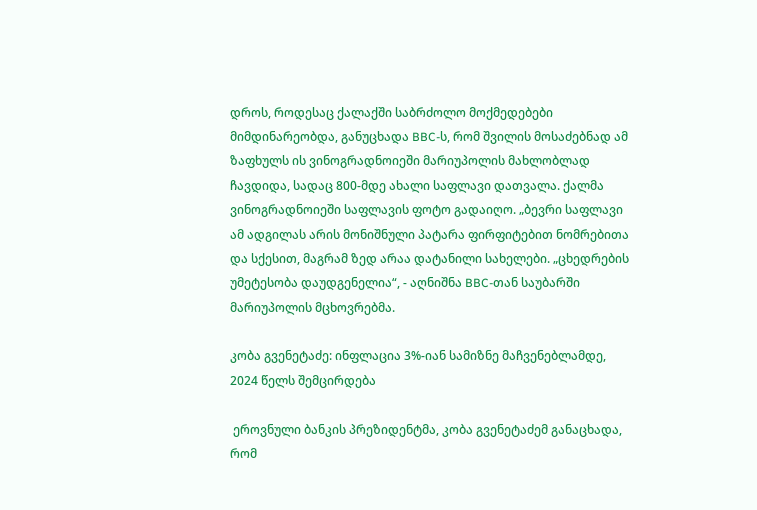დროს, როდესაც ქალაქში საბრძოლო მოქმედებები მიმდინარეობდა, განუცხადა BBC-ს, რომ შვილის მოსაძებნად ამ ზაფხულს ის ვინოგრადნოიეში მარიუპოლის მახლობლად ჩავდიდა, სადაც 800-მდე ახალი საფლავი დათვალა. ქალმა ვინოგრადნოიეში საფლავის ფოტო გადაიღო. „ბევრი საფლავი ამ ადგილას არის მონიშნული პატარა ფირფიტებით ნომრებითა და სქესით, მაგრამ ზედ არაა დატანილი სახელები. „ცხედრების უმეტესობა დაუდგენელია“, - აღნიშნა BBC-თან საუბარში მარიუპოლის მცხოვრებმა.

კობა გვენეტაძე: ინფლაცია 3%-იან სამიზნე მაჩვენებლამდე, 2024 წელს შემცირდება

 ეროვნული ბანკის პრეზიდენტმა, კობა გვენეტაძემ განაცხადა, რომ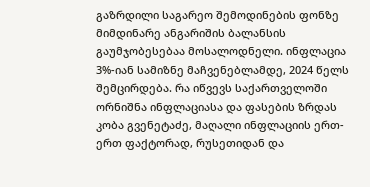გაზრდილი საგარეო შემოდინების ფონზე მიმდინარე ანგარიშის ბალანსის გაუმჯობესებაა მოსალოდნელი. ინფლაცია 3%-იან სამიზნე მაჩვენებლამდე, 2024 წელს შემცირდება. რა იწვევს საქართველოში ორნიშნა ინფლაციასა და ფასების ზრდას კობა გვენეტაძე, მაღალი ინფლაციის ერთ-ერთ ფაქტორად, რუსეთიდან და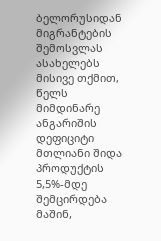ბელორუსიდან მიგრანტების შემოსვლას ასახელებს მისივე თქმით, წელს მიმდინარე ანგარიშის დეფიციტი მთლიანი შიდა პროდუქტის 5,5%-მდე შემცირდება მაშინ,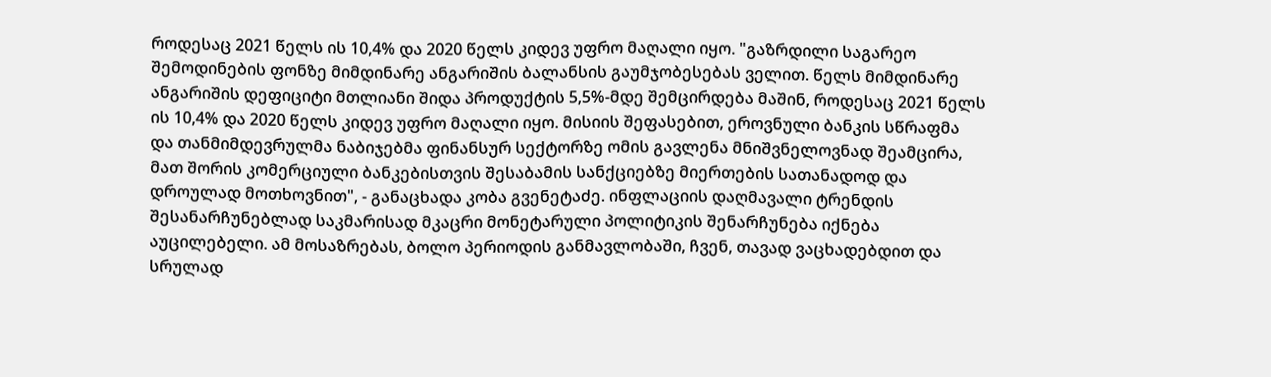როდესაც 2021 წელს ის 10,4% და 2020 წელს კიდევ უფრო მაღალი იყო. "გაზრდილი საგარეო შემოდინების ფონზე მიმდინარე ანგარიშის ბალანსის გაუმჯობესებას ველით. წელს მიმდინარე ანგარიშის დეფიციტი მთლიანი შიდა პროდუქტის 5,5%-მდე შემცირდება მაშინ, როდესაც 2021 წელს ის 10,4% და 2020 წელს კიდევ უფრო მაღალი იყო. მისიის შეფასებით, ეროვნული ბანკის სწრაფმა და თანმიმდევრულმა ნაბიჯებმა ფინანსურ სექტორზე ომის გავლენა მნიშვნელოვნად შეამცირა, მათ შორის კომერციული ბანკებისთვის შესაბამის სანქციებზე მიერთების სათანადოდ და დროულად მოთხოვნით", - განაცხადა კობა გვენეტაძე. ინფლაციის დაღმავალი ტრენდის შესანარჩუნებლად საკმარისად მკაცრი მონეტარული პოლიტიკის შენარჩუნება იქნება აუცილებელი. ამ მოსაზრებას, ბოლო პერიოდის განმავლობაში, ჩვენ, თავად ვაცხადებდით და სრულად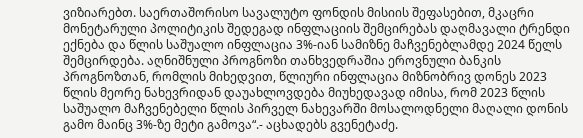ვიზიარებთ. საერთაშორისო სავალუტო ფონდის მისიის შეფასებით, მკაცრი მონეტარული პოლიტიკის შედეგად ინფლაციის შემცირებას დაღმავალი ტრენდი ექნება და წლის საშუალო ინფლაცია 3%-იან სამიზნე მაჩვენებლამდე 2024 წელს შემცირდება. აღნიშნული პროგნოზი თანხვედრაშია ეროვნული ბანკის პროგნოზთან, რომლის მიხედვით, წლიური ინფლაცია მიზნობრივ დონეს 2023 წლის მეორე ნახევრიდან დაუახლოვდება მიუხედავად იმისა, რომ 2023 წლის საშუალო მაჩვენებელი წლის პირველ ნახევარში მოსალოდნელი მაღალი დონის გამო მაინც 3%-ზე მეტი გამოვა“.- აცხადებს გვენეტაძე.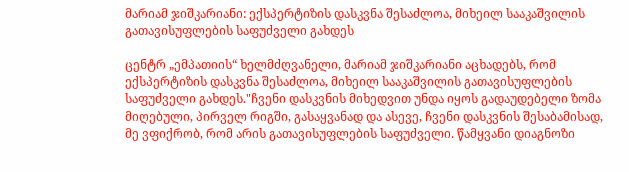მარიამ ჯიშკარიანი: ექსპერტიზის დასკვნა შესაძლოა, მიხეილ სააკაშვილის გათავისუფლების საფუძველი გახდეს

ცენტრ „ემპათიის“ ხელმძღვანელი, მარიამ ჯიშკარიანი აცხადებს, რომ ექსპერტიზის დასკვნა შესაძლოა, მიხეილ სააკაშვილის გათავისუფლების საფუძველი გახდეს."ჩვენი დასკვნის მიხედვით უნდა იყოს გადაუდებელი ზომა მიღებული, პირველ რიგში, გასაყვანად და ასევე, ჩვენი დასკვნის შესაბამისად, მე ვფიქრობ, რომ არის გათავისუფლების საფუძველი. წამყვანი დიაგნოზი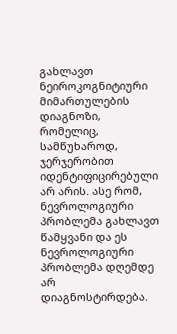გახლავთ ნეიროკოგნიტიური მიმართულების დიაგნოზი, რომელიც, სამწუხაროდ, ჯერჯერობით იდენტიფიცირებული არ არის. ასე რომ, ნევროლოგიური პრობლემა გახლავთ წამყვანი და ეს ნევროლოგიური პრობლემა დღემდე არ დიაგნოსტირდება.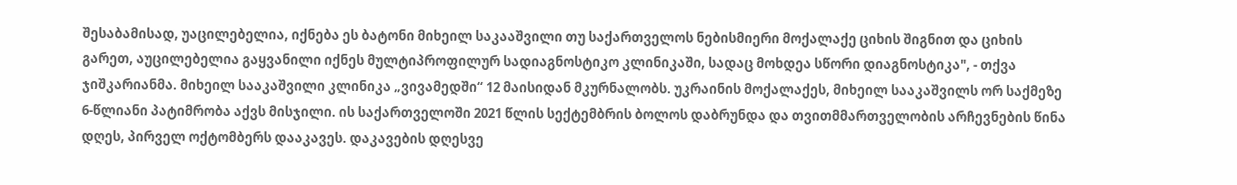შესაბამისად, უაცილებელია, იქნება ეს ბატონი მიხეილ საკააშვილი თუ საქართველოს ნებისმიერი მოქალაქე ციხის შიგნით და ციხის გარეთ, აუცილებელია გაყვანილი იქნეს მულტიპროფილურ სადიაგნოსტიკო კლინიკაში, სადაც მოხდეა სწორი დიაგნოსტიკა", - თქვა ჯიშკარიანმა. მიხეილ სააკაშვილი კლინიკა „ვივამედში“ 12 მაისიდან მკურნალობს. უკრაინის მოქალაქეს, მიხეილ სააკაშვილს ორ საქმეზე 6-წლიანი პატიმრობა აქვს მისჯილი. ის საქართველოში 2021 წლის სექტემბრის ბოლოს დაბრუნდა და თვითმმართველობის არჩევნების წინა დღეს, პირველ ოქტომბერს დააკავეს. დაკავების დღესვე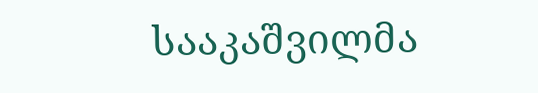სააკაშვილმა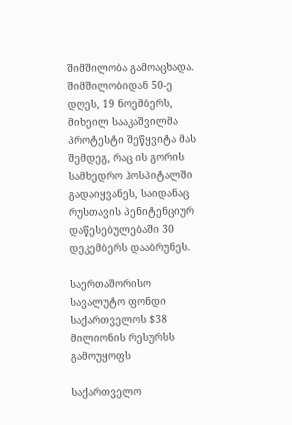შიმშილობა გამოაცხადა. შიმშილობიდან 50-ე დღეს, 19 ნოემბერს, მიხეილ სააკაშვილმა პროტესტი შეწყვიტა მას შემდეგ, რაც ის გორის სამხედრო ჰოსპიტალში გადაიყვანეს, საიდანაც რუსთავის პენიტენციურ დაწესებულებაში 30 დეკემბერს დააბრუნეს.

საერთაშორისო სავალუტო ფონდი საქართველოს $38 მილიონის რესურსს გამოუყოფს

საქართველო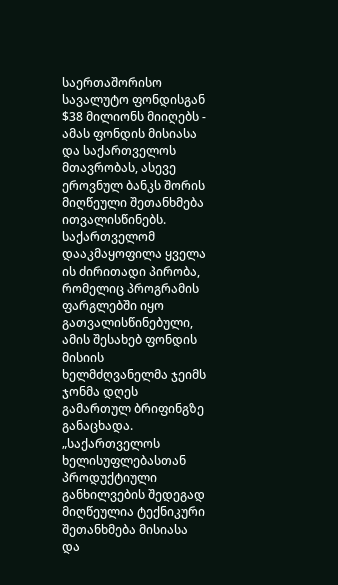საერთაშორისო სავალუტო ფონდისგან $38 მილიონს მიიღებს - ამას ფონდის მისიასა და საქართველოს მთავრობას, ასევე ეროვნულ ბანკს შორის მიღწეული შეთანხმება ითვალისწინებს. საქართველომ დააკმაყოფილა ყველა ის ძირითადი პირობა, რომელიც პროგრამის ფარგლებში იყო გათვალისწინებული, ამის შესახებ ფონდის მისიის ხელმძღვანელმა ჯეიმს ჯონმა დღეს გამართულ ბრიფინგზე განაცხადა.  „საქართველოს ხელისუფლებასთან პროდუქტიული განხილვების შედეგად მიღწეულია ტექნიკური შეთანხმება მისიასა და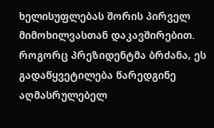ხელისუფლებას შორის პირველ მიმოხილვასთან დაკავშირებით. როგორც პრეზიდენტმა ბრძანა, ეს გადაწყვეტილება წარედგინე აღმასრულებელ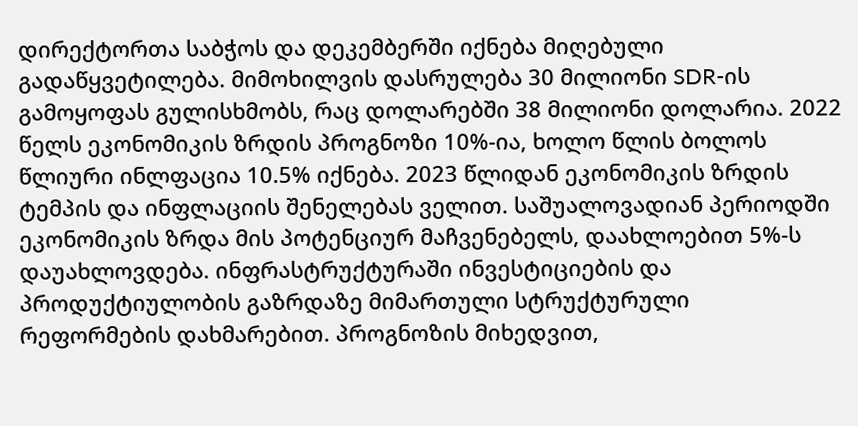დირექტორთა საბჭოს და დეკემბერში იქნება მიღებული გადაწყვეტილება. მიმოხილვის დასრულება 30 მილიონი SDR-ის გამოყოფას გულისხმობს, რაც დოლარებში 38 მილიონი დოლარია. 2022 წელს ეკონომიკის ზრდის პროგნოზი 10%-ია, ხოლო წლის ბოლოს წლიური ინლფაცია 10.5% იქნება. 2023 წლიდან ეკონომიკის ზრდის ტემპის და ინფლაციის შენელებას ველით. საშუალოვადიან პერიოდში ეკონომიკის ზრდა მის პოტენციურ მაჩვენებელს, დაახლოებით 5%-ს დაუახლოვდება. ინფრასტრუქტურაში ინვესტიციების და პროდუქტიულობის გაზრდაზე მიმართული სტრუქტურული რეფორმების დახმარებით. პროგნოზის მიხედვით,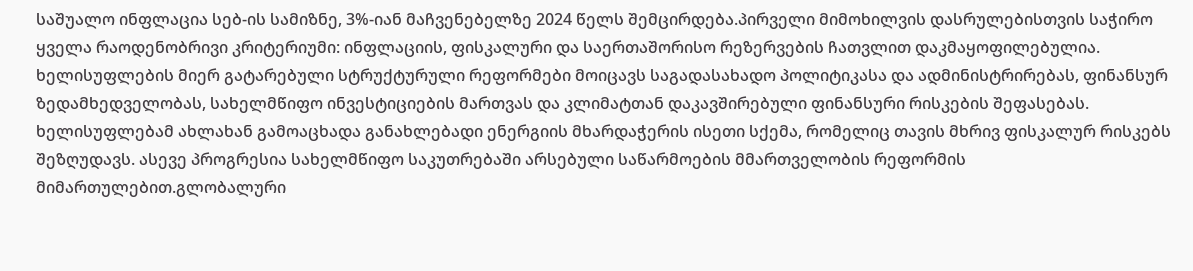საშუალო ინფლაცია სებ-ის სამიზნე, 3%-იან მაჩვენებელზე 2024 წელს შემცირდება.პირველი მიმოხილვის დასრულებისთვის საჭირო ყველა რაოდენობრივი კრიტერიუმი: ინფლაციის, ფისკალური და საერთაშორისო რეზერვების ჩათვლით დაკმაყოფილებულია. ხელისუფლების მიერ გატარებული სტრუქტურული რეფორმები მოიცავს საგადასახადო პოლიტიკასა და ადმინისტრირებას, ფინანსურ ზედამხედველობას, სახელმწიფო ინვესტიციების მართვას და კლიმატთან დაკავშირებული ფინანსური რისკების შეფასებას. ხელისუფლებამ ახლახან გამოაცხადა განახლებადი ენერგიის მხარდაჭერის ისეთი სქემა, რომელიც თავის მხრივ ფისკალურ რისკებს შეზღუდავს. ასევე პროგრესია სახელმწიფო საკუთრებაში არსებული საწარმოების მმართველობის რეფორმის მიმართულებით.გლობალური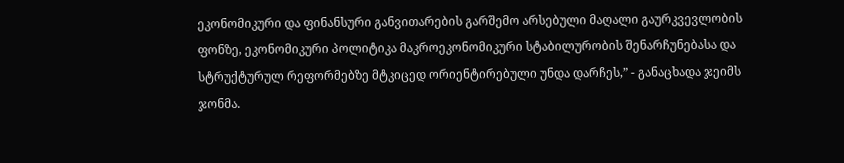ეკონომიკური და ფინანსური განვითარების გარშემო არსებული მაღალი გაურკვევლობის ფონზე, ეკონომიკური პოლიტიკა მაკროეკონომიკური სტაბილურობის შენარჩუნებასა და სტრუქტურულ რეფორმებზე მტკიცედ ორიენტირებული უნდა დარჩეს,” - განაცხადა ჯეიმს ჯონმა.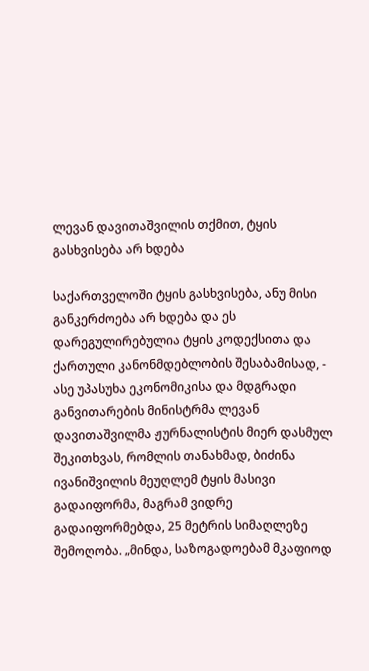ლევან დავითაშვილის თქმით, ტყის გასხვისება არ ხდება

საქართველოში ტყის გასხვისება, ანუ მისი განკერძოება არ ხდება და ეს დარეგულირებულია ტყის კოდექსითა და ქართული კანონმდებლობის შესაბამისად, - ასე უპასუხა ეკონომიკისა და მდგრადი განვითარების მინისტრმა ლევან დავითაშვილმა ჟურნალისტის მიერ დასმულ შეკითხვას, რომლის თანახმად, ბიძინა ივანიშვილის მეუღლემ ტყის მასივი გადაიფორმა, მაგრამ ვიდრე გადაიფორმებდა, 25 მეტრის სიმაღლეზე შემოღობა. „მინდა, საზოგადოებამ მკაფიოდ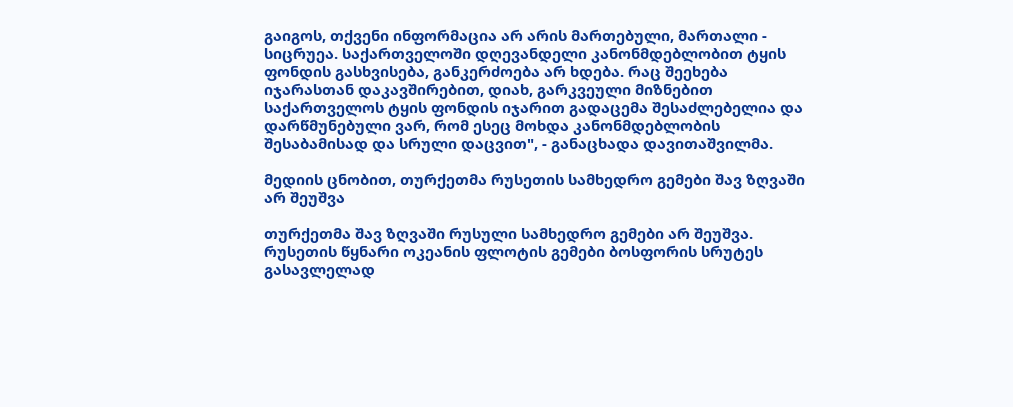გაიგოს, თქვენი ინფორმაცია არ არის მართებული, მართალი - სიცრუეა. საქართველოში დღევანდელი კანონმდებლობით ტყის ფონდის გასხვისება, განკერძოება არ ხდება. რაც შეეხება იჯარასთან დაკავშირებით, დიახ, გარკვეული მიზნებით საქართველოს ტყის ფონდის იჯარით გადაცემა შესაძლებელია და დარწმუნებული ვარ, რომ ესეც მოხდა კანონმდებლობის შესაბამისად და სრული დაცვით", - განაცხადა დავითაშვილმა.

მედიის ცნობით, თურქეთმა რუსეთის სამხედრო გემები შავ ზღვაში არ შეუშვა

თურქეთმა შავ ზღვაში რუსული სამხედრო გემები არ შეუშვა. რუსეთის წყნარი ოკეანის ფლოტის გემები ბოსფორის სრუტეს გასავლელად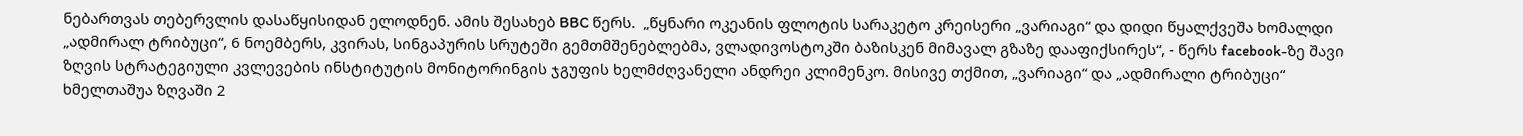ნებართვას თებერვლის დასაწყისიდან ელოდნენ. ამის შესახებ BBC წერს.  „წყნარი ოკეანის ფლოტის სარაკეტო კრეისერი „ვარიაგი“ და დიდი წყალქვეშა ხომალდი „ადმირალ ტრიბუცი“, 6 ნოემბერს, კვირას, სინგაპურის სრუტეში გემთმშენებლებმა, ვლადივოსტოკში ბაზისკენ მიმავალ გზაზე დააფიქსირეს“, - წერს facebook-ზე შავი ზღვის სტრატეგიული კვლევების ინსტიტუტის მონიტორინგის ჯგუფის ხელმძღვანელი ანდრეი კლიმენკო. მისივე თქმით, „ვარიაგი“ და „ადმირალი ტრიბუცი“ ხმელთაშუა ზღვაში 2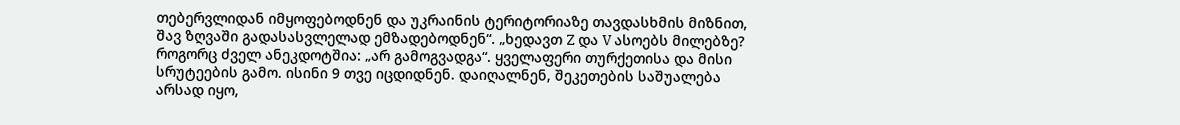თებერვლიდან იმყოფებოდნენ და უკრაინის ტერიტორიაზე თავდასხმის მიზნით, შავ ზღვაში გადასასვლელად ემზადებოდნენ“. „ხედავთ Z და V ასოებს მილებზე? როგორც ძველ ანეკდოტშია: „არ გამოგვადგა“. ყველაფერი თურქეთისა და მისი სრუტეების გამო. ისინი 9 თვე იცდიდნენ. დაიღალნენ, შეკეთების საშუალება არსად იყო,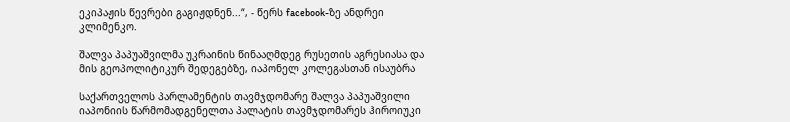ეკიპაჟის წევრები გაგიჟდნენ...“, - წერს facebook-ზე ანდრეი კლიმენკო.

შალვა პაპუაშვილმა უკრაინის წინააღმდეგ რუსეთის აგრესიასა და მის გეოპოლიტიკურ შედეგებზე, იაპონელ კოლეგასთან ისაუბრა

საქართველოს პარლამენტის თავმჯდომარე შალვა პაპუაშვილი იაპონიის წარმომადგენელთა პალატის თავმჯდომარეს ჰიროიუკი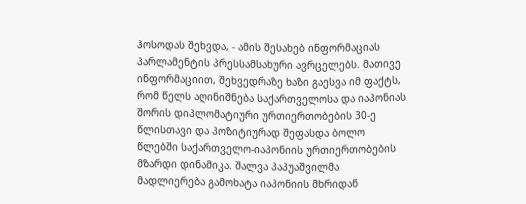ჰოსოდას შეხვდა, - ამის შესახებ ინფორმაციას პარლამენტის პრესსამსახური ავრცელებს. მათივე ინფორმაციით, შეხვედრაზე ხაზი გაესვა იმ ფაქტს, რომ წელს აღინიშნება საქართველოსა და იაპონიას შორის დიპლომატიური ურთიერთობების 30-ე წლისთავი და პოზიტიურად შეფასდა ბოლო წლებში საქართველო-იაპონიის ურთიერთობების მზარდი დინამიკა. შალვა პაპუაშვილმა მადლიერება გამოხატა იაპონიის მხრიდან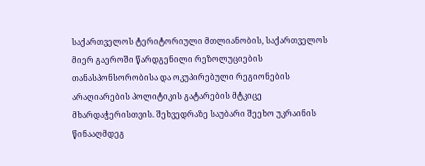საქართველოს ტერიტორიული მთლიანობის, საქართველოს მიერ გაეროში წარდგენილი რეზოლუციების თანასპონსორობისა და ოკუპირებული რეგიონების არაღიარების პოლიტიკის გატარების მტკიცე მხარდაჭერისთვის. შეხვედრაზე საუბარი შეეხო უკრაინის წინააღმდეგ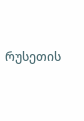რუსეთის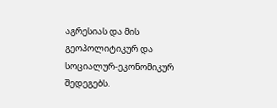აგრესიას და მის გეოპოლიტიკურ და სოციალურ-ეკონომიკურ შედეგებს.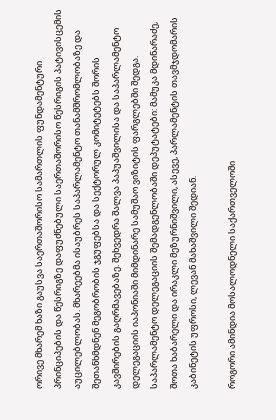ორივე მხარემ ხაზი გაუსვა საერთაშორისო სამართლის ფუნდამენტური პრინციპების და წესრიგზე დაფუძნებული საერთაშორისო წესრიგის პატივისცემის აუცილებლობას. მხარეებმა ისაუბრეს საპარლამენტო თანამშრომლობაზე და შეთანხმდნენ მეგობრობის ჯგუფებსა და სექტორულ კომიტეტებს შორის კავშირების გაღრმავებაზე. შეხვედრა შალვა პაპუაშვილისა და საპარლამენტო დელეგაციის იაპონიაში მიმდინარე სამუშაო ვიზიტის ფარგლებში შედგა. საპარლამენტო დელეგაციის შემადგენლობაში დეპუტატები: მამუკა მდინარაძე, შოთა ხაბარელი და ირაკლი მეზურნიშვილი, ასევე, პარლამენტის თავმჯდომარის კაბინეტის უფროსი, ლევან მახაშვილი შედიან.

როგორი ამინდია მოსალოდნელი საქართველოში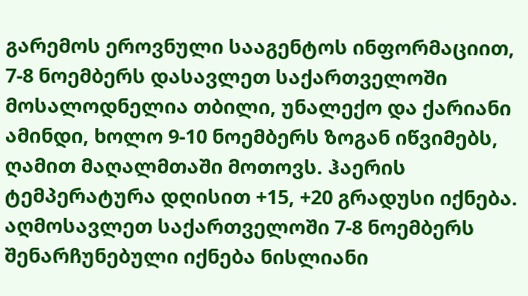გარემოს ეროვნული სააგენტოს ინფორმაციით, 7-8 ნოემბერს დასავლეთ საქართველოში მოსალოდნელია თბილი, უნალექო და ქარიანი ამინდი, ხოლო 9-10 ნოემბერს ზოგან იწვიმებს, ღამით მაღალმთაში მოთოვს. ჰაერის ტემპერატურა დღისით +15, +20 გრადუსი იქნება. აღმოსავლეთ საქართველოში 7-8 ნოემბერს შენარჩუნებული იქნება ნისლიანი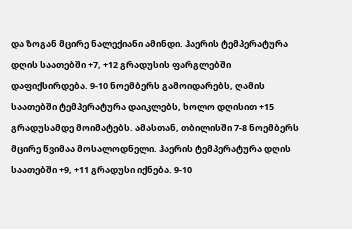და ზოგან მცირე ნალექიანი ამინდი. ჰაერის ტემპერატურა დღის საათებში +7, +12 გრადუსის ფარგლებში დაფიქსირდება. 9-10 ნოემბერს გამოიდარებს, ღამის საათებში ტემპერატურა დაიკლებს, ხოლო დღისით +15 გრადუსამდე მოიმატებს. ამასთან, თბილისში 7-8 ნოემბერს მცირე წვიმაა მოსალოდნელი. ჰაერის ტემპერატურა დღის საათებში +9, +11 გრადუსი იქნება. 9-10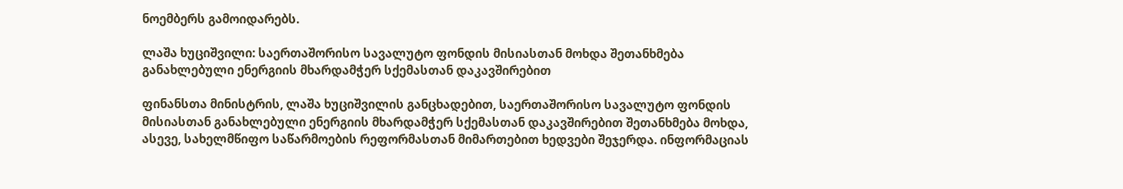ნოემბერს გამოიდარებს.

ლაშა ხუციშვილი: საერთაშორისო სავალუტო ფონდის მისიასთან მოხდა შეთანხმება განახლებული ენერგიის მხარდამჭერ სქემასთან დაკავშირებით

ფინანსთა მინისტრის, ლაშა ხუციშვილის განცხადებით, საერთაშორისო სავალუტო ფონდის მისიასთან განახლებული ენერგიის მხარდამჭერ სქემასთან დაკავშირებით შეთანხმება მოხდა, ასევე, სახელმწიფო საწარმოების რეფორმასთან მიმართებით ხედვები შეჯერდა. ინფორმაციას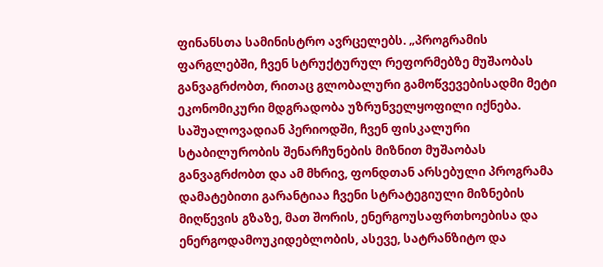ფინანსთა სამინისტრო ავრცელებს. „პროგრამის ფარგლებში, ჩვენ სტრუქტურულ რეფორმებზე მუშაობას განვაგრძობთ, რითაც გლობალური გამოწვევებისადმი მეტი ეკონომიკური მდგრადობა უზრუნველყოფილი იქნება. საშუალოვადიან პერიოდში, ჩვენ ფისკალური სტაბილურობის შენარჩუნების მიზნით მუშაობას განვაგრძობთ და ამ მხრივ, ფონდთან არსებული პროგრამა დამატებითი გარანტიაა ჩვენი სტრატეგიული მიზნების მიღწევის გზაზე, მათ შორის, ენერგოუსაფრთხოებისა და ენერგოდამოუკიდებლობის, ასევე, სატრანზიტო და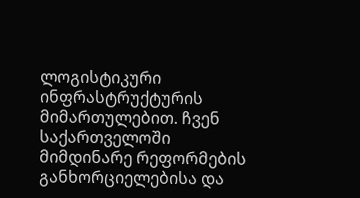ლოგისტიკური ინფრასტრუქტურის მიმართულებით. ჩვენ საქართველოში მიმდინარე რეფორმების განხორციელებისა და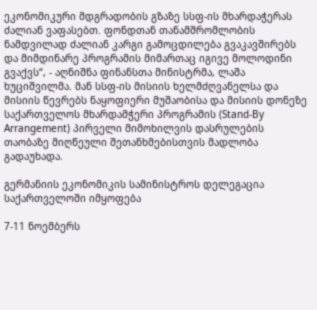ეკონომიკური მდგრადობის გზაზე სსფ-ის მხარდაჭერას ძალიან ვაფასებთ. ფონდთან თანამშრომლობის ნამდვილად ძალიან კარგი გამოცდილება გვაკავშირებს და მიმდინარე პროგრამის მიმართაც იგივე მოლოდინი გვაქვს“, - აღნიშნა ფინანსთა მინისტრმა, ლაშა ხუციშვილმა. მან სსფ-ის მისიის ხელმძღვანელსა და მისიის წევრებს ნაყოფიერი მუშაობისა და მისიის დონეზე საქართველოს მხარდამჭერი პროგრამის (Stand-By Arrangement) პირველი მიმოხილვის დასრულების თაობაზე მიღწეული შეთანხმებისთვის მადლობა გადაუხადა.

გერმანიის ეკონომიკის სამინისტროს დელეგაცია საქართველოში იმყოფება

7-11 ნოემბერს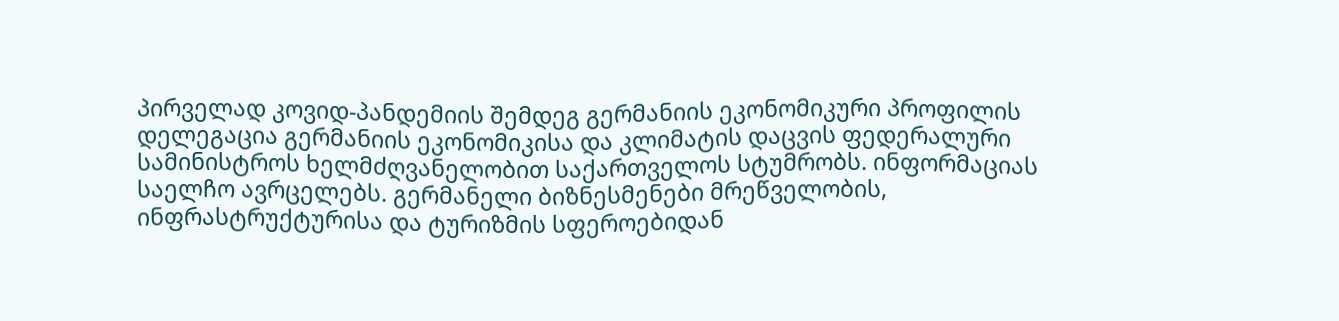პირველად კოვიდ-პანდემიის შემდეგ გერმანიის ეკონომიკური პროფილის დელეგაცია გერმანიის ეკონომიკისა და კლიმატის დაცვის ფედერალური სამინისტროს ხელმძღვანელობით საქართველოს სტუმრობს. ინფორმაციას საელჩო ავრცელებს. გერმანელი ბიზნესმენები მრეწველობის, ინფრასტრუქტურისა და ტურიზმის სფეროებიდან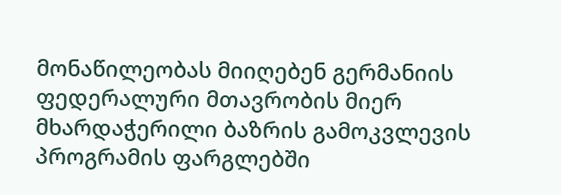მონაწილეობას მიიღებენ გერმანიის ფედერალური მთავრობის მიერ მხარდაჭერილი ბაზრის გამოკვლევის პროგრამის ფარგლებში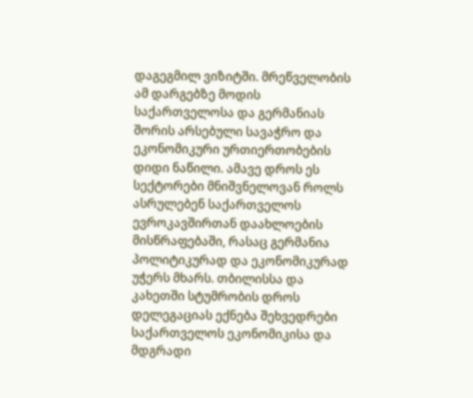დაგეგმილ ვიზიტში. მრეწველობის ამ დარგებზე მოდის საქართველოსა და გერმანიას შორის არსებული სავაჭრო და ეკონომიკური ურთიერთობების დიდი ნაწილი. ამავე დროს ეს სექტორები მნიშვნელოვან როლს ასრულებენ საქართველოს ევროკავშირთან დაახლოების მისწრაფებაში, რასაც გერმანია პოლიტიკურად და ეკონომიკურად უჭერს მხარს. თბილისსა და კახეთში სტუმრობის დროს დელეგაციას ექნება შეხვედრები საქართველოს ეკონომიკისა და მდგრადი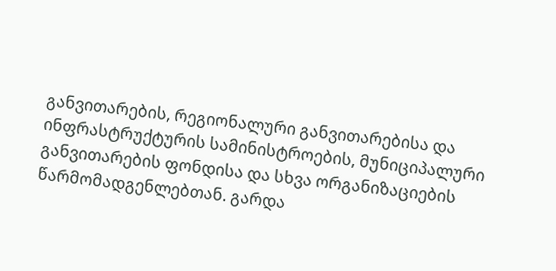განვითარების, რეგიონალური განვითარებისა და ინფრასტრუქტურის სამინისტროების, მუნიციპალური განვითარების ფონდისა და სხვა ორგანიზაციების წარმომადგენლებთან. გარდა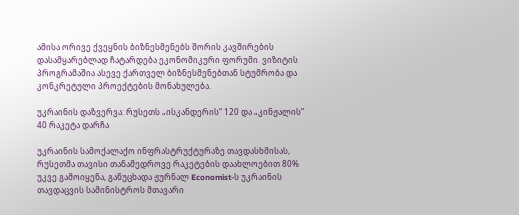ამისა ორივე ქვეყნის ბიზნესმენებს შორის კავშირების დასამყარებლად ჩატარდება ეკონომიკური ფორუმი. ვიზიტის პროგრამაშია ასევე ქართველ ბიზნესმენებთან სტუმრობა და კონკრეტული პროექტების მონახულება.

უკრაინის დაზვერვა: რუსეთს „ისკანდერის“ 120 და „კინჟალის“ 40 რაკეტა დარჩა

უკრაინის სამოქალაქო ინფრასტრუქტურაზე თავდასხმისას, რუსეთმა თავისი თანამედროვე რაკეტების დაახლოებით 80% უკვე გამოიყენა, განუცხადა ჟურნალ Economist-ს უკრაინის თავდაცვის სამინისტროს მთავარი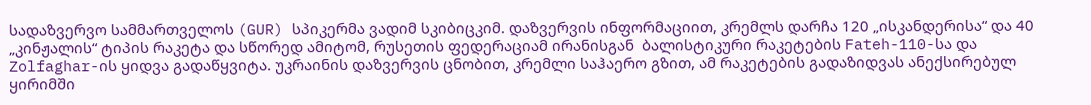სადაზვერვო სამმართველოს (GUR) სპიკერმა ვადიმ სკიბიცკიმ. დაზვერვის ინფორმაციით, კრემლს დარჩა 120 „ისკანდერისა“ და 40 „კინჟალის“ ტიპის რაკეტა და სწორედ ამიტომ, რუსეთის ფედერაციამ ირანისგან  ბალისტიკური რაკეტების Fateh-110-სა და Zolfaghar-ის ყიდვა გადაწყვიტა. უკრაინის დაზვერვის ცნობით, კრემლი საჰაერო გზით, ამ რაკეტების გადაზიდვას ანექსირებულ ყირიმში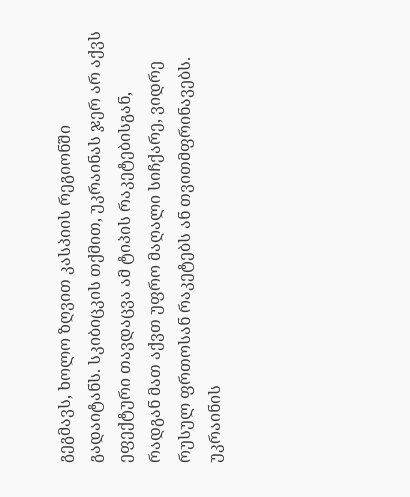გეგმავს, ხოლო ზღვით კასპიის რეგიონში გადაიტანს. სკიბიცკის თქმით, უკრაინას ჯერ არ აქვს ეფექტური თავდაცვა ამ ტიპის რაკეტებისგან, რადგან მათ აქვთ უფრო მაღალი სიჩქარე, ვიდრე რუსულ ფრთოსან რაკეტებს ან თვითმფრინავებს. უკრაინის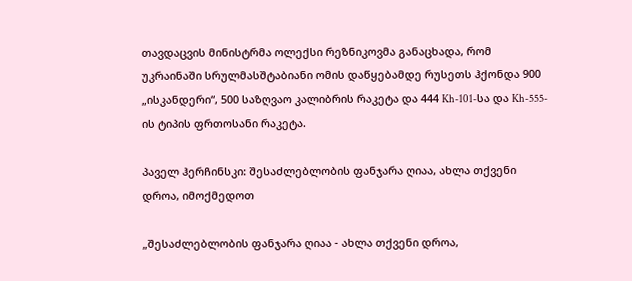თავდაცვის მინისტრმა ოლექსი რეზნიკოვმა განაცხადა, რომ უკრაინაში სრულმასშტაბიანი ომის დაწყებამდე რუსეთს ჰქონდა 900 „ისკანდერი“, 500 საზღვაო კალიბრის რაკეტა და 444 Kh-101-სა და Kh-555-ის ტიპის ფრთოსანი რაკეტა.

პაველ ჰერჩინსკი: შესაძლებლობის ფანჯარა ღიაა, ახლა თქვენი დროა, იმოქმედოთ

„შესაძლებლობის ფანჯარა ღიაა - ახლა თქვენი დროა,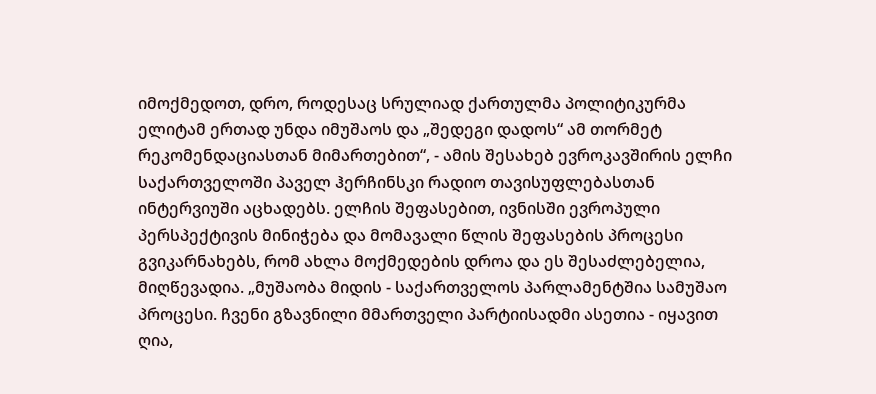იმოქმედოთ, დრო, როდესაც სრულიად ქართულმა პოლიტიკურმა ელიტამ ერთად უნდა იმუშაოს და „შედეგი დადოს“ ამ თორმეტ რეკომენდაციასთან მიმართებით“, - ამის შესახებ ევროკავშირის ელჩი საქართველოში პაველ ჰერჩინსკი რადიო თავისუფლებასთან ინტერვიუში აცხადებს. ელჩის შეფასებით, ივნისში ევროპული პერსპექტივის მინიჭება და მომავალი წლის შეფასების პროცესი გვიკარნახებს, რომ ახლა მოქმედების დროა და ეს შესაძლებელია, მიღწევადია. „მუშაობა მიდის - საქართველოს პარლამენტშია სამუშაო პროცესი. ჩვენი გზავნილი მმართველი პარტიისადმი ასეთია - იყავით ღია,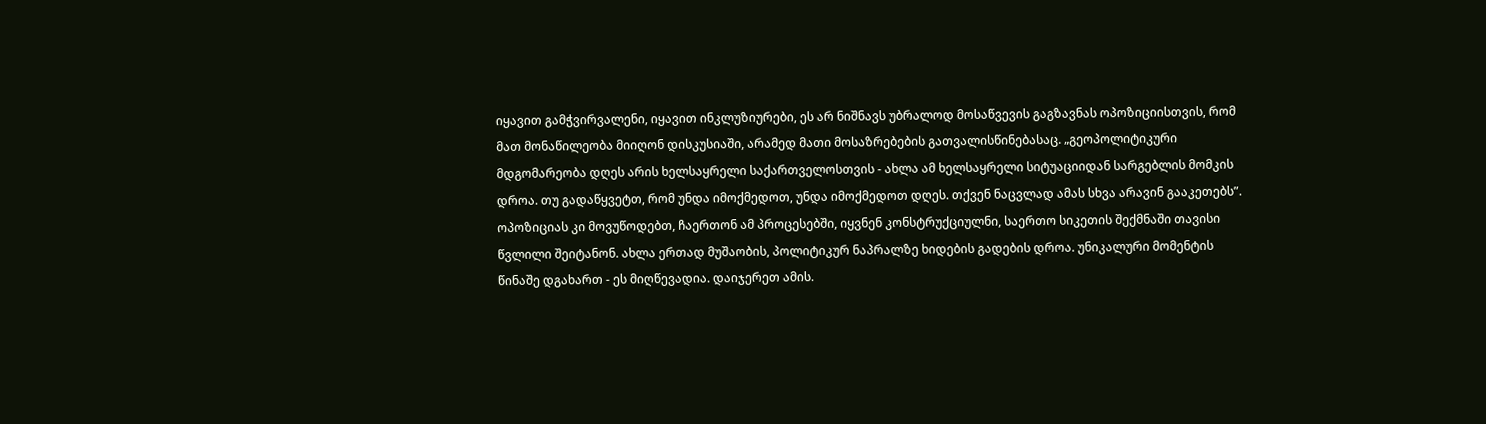იყავით გამჭვირვალენი, იყავით ინკლუზიურები, ეს არ ნიშნავს უბრალოდ მოსაწვევის გაგზავნას ოპოზიციისთვის, რომ მათ მონაწილეობა მიიღონ დისკუსიაში, არამედ მათი მოსაზრებების გათვალისწინებასაც. „გეოპოლიტიკური მდგომარეობა დღეს არის ხელსაყრელი საქართველოსთვის - ახლა ამ ხელსაყრელი სიტუაციიდან სარგებლის მომკის დროა. თუ გადაწყვეტთ, რომ უნდა იმოქმედოთ, უნდა იმოქმედოთ დღეს. თქვენ ნაცვლად ამას სხვა არავინ გააკეთებს”. ოპოზიციას კი მოვუწოდებთ, ჩაერთონ ამ პროცესებში, იყვნენ კონსტრუქციულნი, საერთო სიკეთის შექმნაში თავისი წვლილი შეიტანონ. ახლა ერთად მუშაობის, პოლიტიკურ ნაპრალზე ხიდების გადების დროა. უნიკალური მომენტის წინაშე დგახართ - ეს მიღწევადია. დაიჯერეთ ამის.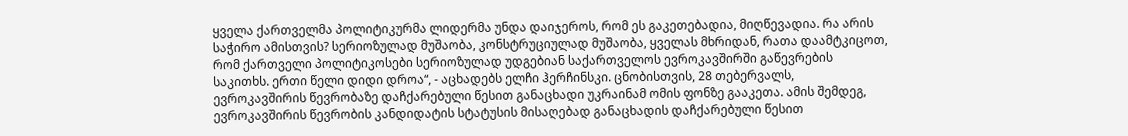ყველა ქართველმა პოლიტიკურმა ლიდერმა უნდა დაიჯეროს, რომ ეს გაკეთებადია, მიღწევადია. რა არის საჭირო ამისთვის? სერიოზულად მუშაობა, კონსტრუციულად მუშაობა, ყველას მხრიდან, რათა დაამტკიცოთ, რომ ქართველი პოლიტიკოსები სერიოზულად უდგებიან საქართველოს ევროკავშირში გაწევრების საკითხს. ერთი წელი დიდი დროა“, - აცხადებს ელჩი ჰერჩინსკი. ცნობისთვის, 28 თებერვალს, ევროკავშირის წევრობაზე დაჩქარებული წესით განაცხადი უკრაინამ ომის ფონზე გააკეთა. ამის შემდეგ, ევროკავშირის წევრობის კანდიდატის სტატუსის მისაღებად განაცხადის დაჩქარებული წესით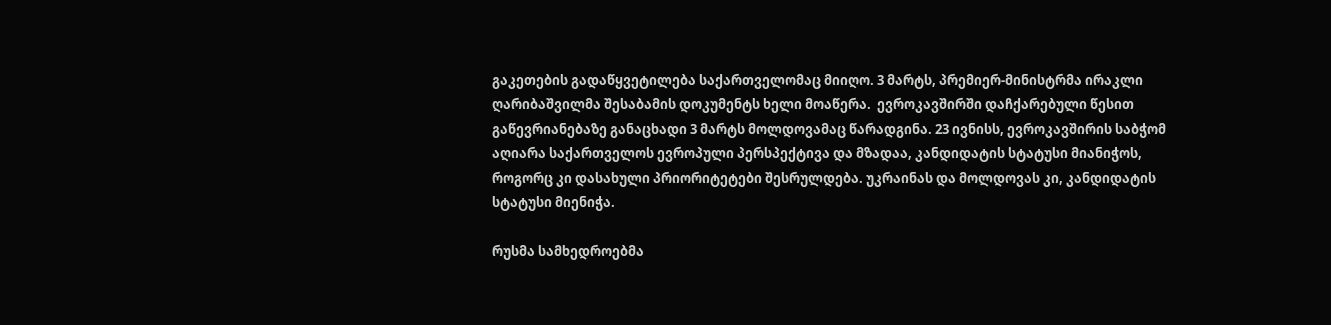გაკეთების გადაწყვეტილება საქართველომაც მიიღო. 3 მარტს, პრემიერ-მინისტრმა ირაკლი ღარიბაშვილმა შესაბამის დოკუმენტს ხელი მოაწერა.  ევროკავშირში დაჩქარებული წესით გაწევრიანებაზე განაცხადი 3 მარტს მოლდოვამაც წარადგინა. 23 ივნისს, ევროკავშირის საბჭომ აღიარა საქართველოს ევროპული პერსპექტივა და მზადაა, კანდიდატის სტატუსი მიანიჭოს, როგორც კი დასახული პრიორიტეტები შესრულდება. უკრაინას და მოლდოვას კი, კანდიდატის სტატუსი მიენიჭა.

რუსმა სამხედროებმა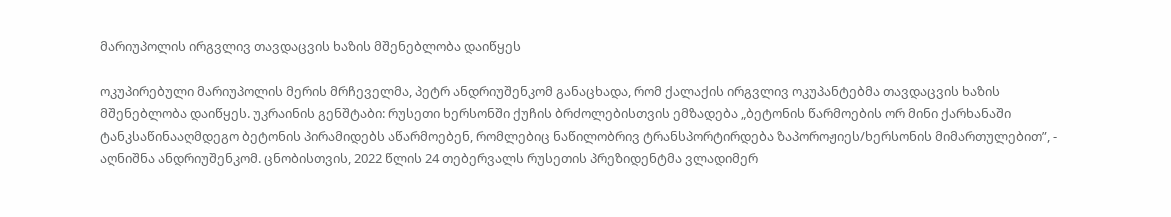მარიუპოლის ირგვლივ თავდაცვის ხაზის მშენებლობა დაიწყეს

ოკუპირებული მარიუპოლის მერის მრჩეველმა, პეტრ ანდრიუშენკომ განაცხადა, რომ ქალაქის ირგვლივ ოკუპანტებმა თავდაცვის ხაზის მშენებლობა დაიწყეს. უკრაინის გენშტაბი: რუსეთი ხერსონში ქუჩის ბრძოლებისთვის ემზადება „ბეტონის წარმოების ორ მინი ქარხანაში ტანკსაწინააღმდეგო ბეტონის პირამიდებს აწარმოებენ, რომლებიც ნაწილობრივ ტრანსპორტირდება ზაპოროჟიეს/ხერსონის მიმართულებით”, - აღნიშნა ანდრიუშენკომ. ცნობისთვის, 2022 წლის 24 თებერვალს რუსეთის პრეზიდენტმა ვლადიმერ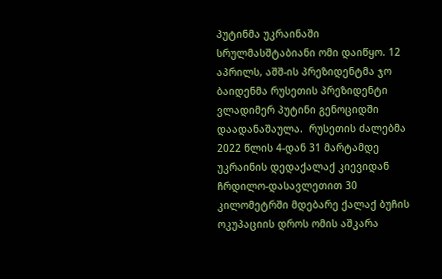პუტინმა უკრაინაში სრულმასშტაბიანი ომი დაიწყო. 12 აპრილს, აშშ-ის პრეზიდენტმა ჯო ბაიდენმა რუსეთის პრეზიდენტი ვლადიმერ პუტინი გენოციდში დაადანაშაულა.  რუსეთის ძალებმა 2022 წლის 4-დან 31 მარტამდე უკრაინის დედაქალაქ კიევიდან ჩრდილო-დასავლეთით 30 კილომეტრში მდებარე ქალაქ ბუჩის ოკუპაციის დროს ომის აშკარა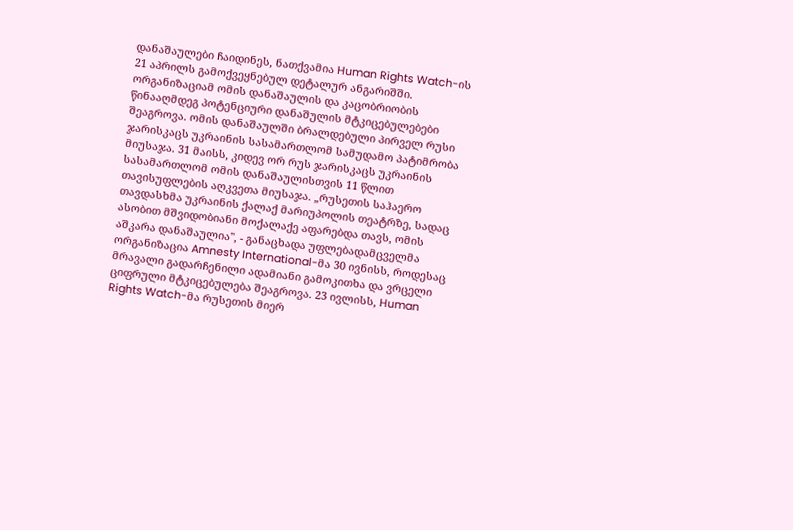დანაშაულები ჩაიდინეს, ნათქვამია Human Rights Watch-ის 21 აპრილს გამოქვეყნებულ დეტალურ ანგარიშში. ორგანიზაციამ ომის დანაშაულის და კაცობრიობის წინააღმდეგ პოტენციური დანაშულის მტკიცებულებები შეაგროვა. ომის დანაშაულში ბრალდებული პირველ რუსი ჯარისკაცს უკრაინის სასამართლომ სამუდამო პატიმრობა მიუსაჯა. 31 მაისს, კიდევ ორ რუს ჯარისკაცს უკრაინის სასამართლომ ომის დანაშაულისთვის 11 წლით თავისუფლების აღკვეთა მიუსაჯა. „რუსეთის საჰაერო თავდასხმა უკრაინის ქალაქ მარიუპოლის თეატრზე, სადაც ასობით მშვიდობიანი მოქალაქე აფარებდა თავს, ომის აშკარა დანაშაულია", - განაცხადა უფლებადამცველმა ორგანიზაცია Amnesty International-მა 30 ივნისს, როდესაც მრავალი გადარჩენილი ადამიანი გამოკითხა და ვრცელი ციფრული მტკიცებულება შეაგროვა. 23 ივლისს, Human Rights Watch-მა რუსეთის მიერ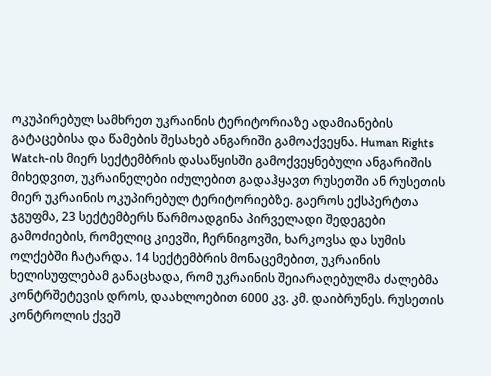ოკუპირებულ სამხრეთ უკრაინის ტერიტორიაზე ადამიანების გატაცებისა და წამების შესახებ ანგარიში გამოაქვეყნა. Human Rights Watch-ის მიერ სექტემბრის დასაწყისში გამოქვეყნებული ანგარიშის მიხედვით, უკრაინელები იძულებით გადაჰყავთ რუსეთში ან რუსეთის მიერ უკრაინის ოკუპირებულ ტერიტორიებზე. გაეროს ექსპერტთა ჯგუფმა, 23 სექტემბერს წარმოადგინა პირველადი შედეგები გამოძიების, რომელიც კიევში, ჩერნიგოვში, ხარკოვსა და სუმის ოლქებში ჩატარდა. 14 სექტემბრის მონაცემებით, უკრაინის ხელისუფლებამ განაცხადა, რომ უკრაინის შეიარაღებულმა ძალებმა კონტრშეტევის დროს, დაახლოებით 6000 კვ. კმ. დაიბრუნეს. რუსეთის კონტროლის ქვეშ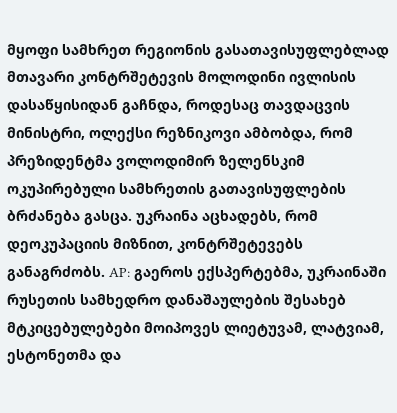მყოფი სამხრეთ რეგიონის გასათავისუფლებლად მთავარი კონტრშეტევის მოლოდინი ივლისის დასაწყისიდან გაჩნდა, როდესაც თავდაცვის მინისტრი, ოლექსი რეზნიკოვი ამბობდა, რომ პრეზიდენტმა ვოლოდიმირ ზელენსკიმ ოკუპირებული სამხრეთის გათავისუფლების ბრძანება გასცა. უკრაინა აცხადებს, რომ დეოკუპაციის მიზნით, კონტრშეტევებს განაგრძობს. AP: გაეროს ექსპერტებმა, უკრაინაში რუსეთის სამხედრო დანაშაულების შესახებ მტკიცებულებები მოიპოვეს ლიეტუვამ, ლატვიამ, ესტონეთმა და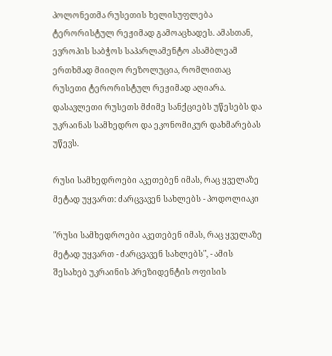პოლონეთმა რუსეთის ხელისუფლება ტერორისტულ რეჟიმად გამოაცხადეს. ამასთან, ევროპის საბჭოს საპარლამენტო ასამბლეამ ერთხმად მიიღო რეზოლუცია, რომლითაც რუსეთი ტერორისტულ რეჟიმად აღიარა. დასავლეთი რუსეთს მძიმე სანქციებს უწესებს და უკრაინას სამხედრო და ეკონომიკურ დახმარებას უწევს.

რუსი სამხედროები აკეთებენ იმას, რაც ყველაზე მეტად უყვართ: ძარცვავენ სახლებს - პოდოლიაკი

"რუსი სამხედროები აკეთებენ იმას, რაც ყველაზე მეტად უყვართ - ძარცვავენ სახლებს", - ამის შესახებ უკრაინის პრეზიდენტის ოფისის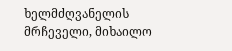ხელმძღვანელის მრჩეველი, მიხაილო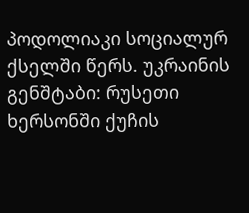პოდოლიაკი სოციალურ ქსელში წერს. უკრაინის გენშტაბი: რუსეთი ხერსონში ქუჩის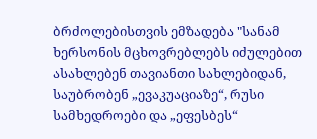ბრძოლებისთვის ემზადება "სანამ ხერსონის მცხოვრებლებს იძულებით ასახლებენ თავიანთი სახლებიდან, საუბრობენ „ევაკუაციაზე“, რუსი სამხედროები და „ეფესბეს“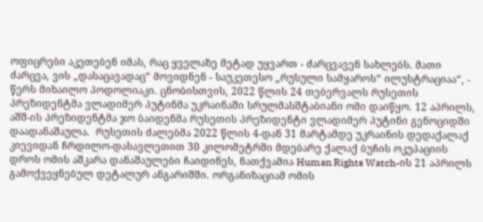ოფიცრები აკეთებენ იმას, რაც ყველაზე მეტად უყვართ - ძარცვავენ სახლებს. მათი ძარცვა, ვის „დასაცავადაც“ მოვიდნენ - საუკეთესო „რუსული სამყაროს“ ილუსტრაციაა“, - წერს მიხაილო პოდოლიაკი. ცნობისთვის, 2022 წლის 24 თებერვალს რუსეთის პრეზიდენტმა ვლადიმერ პუტინმა უკრაინაში სრულმასშტაბიანი ომი დაიწყო. 12 აპრილს, აშშ-ის პრეზიდენტმა ჯო ბაიდენმა რუსეთის პრეზიდენტი ვლადიმერ პუტინი გენოციდში დაადანაშაულა.  რუსეთის ძალებმა 2022 წლის 4-დან 31 მარტამდე უკრაინის დედაქალაქ კიევიდან ჩრდილო-დასავლეთით 30 კილომეტრში მდებარე ქალაქ ბუჩის ოკუპაციის დროს ომის აშკარა დანაშაულები ჩაიდინეს, ნათქვამია Human Rights Watch-ის 21 აპრილს გამოქვეყნებულ დეტალურ ანგარიშში. ორგანიზაციამ ომის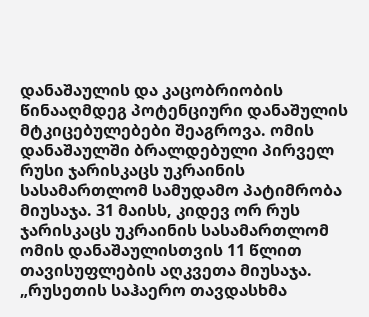დანაშაულის და კაცობრიობის წინააღმდეგ პოტენციური დანაშულის მტკიცებულებები შეაგროვა. ომის დანაშაულში ბრალდებული პირველ რუსი ჯარისკაცს უკრაინის სასამართლომ სამუდამო პატიმრობა მიუსაჯა. 31 მაისს, კიდევ ორ რუს ჯარისკაცს უკრაინის სასამართლომ ომის დანაშაულისთვის 11 წლით თავისუფლების აღკვეთა მიუსაჯა. „რუსეთის საჰაერო თავდასხმა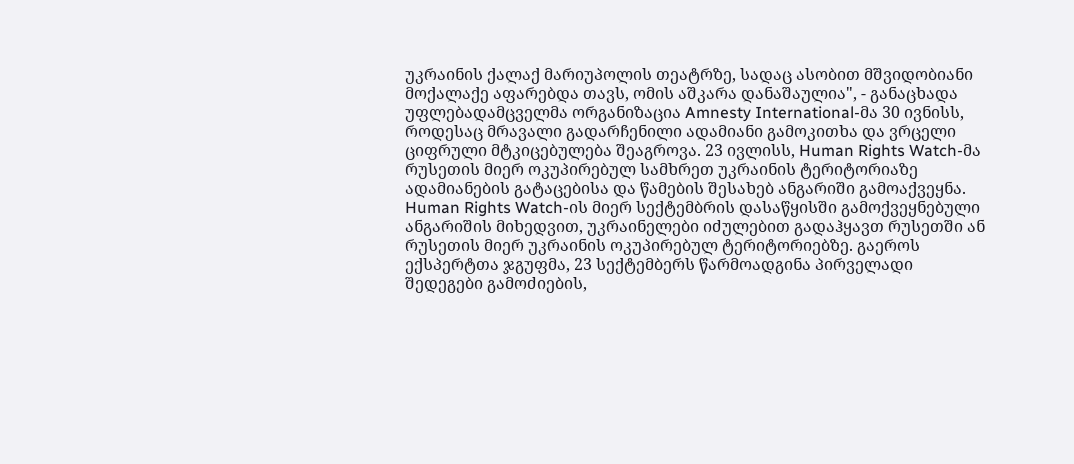უკრაინის ქალაქ მარიუპოლის თეატრზე, სადაც ასობით მშვიდობიანი მოქალაქე აფარებდა თავს, ომის აშკარა დანაშაულია", - განაცხადა უფლებადამცველმა ორგანიზაცია Amnesty International-მა 30 ივნისს, როდესაც მრავალი გადარჩენილი ადამიანი გამოკითხა და ვრცელი ციფრული მტკიცებულება შეაგროვა. 23 ივლისს, Human Rights Watch-მა რუსეთის მიერ ოკუპირებულ სამხრეთ უკრაინის ტერიტორიაზე ადამიანების გატაცებისა და წამების შესახებ ანგარიში გამოაქვეყნა. Human Rights Watch-ის მიერ სექტემბრის დასაწყისში გამოქვეყნებული ანგარიშის მიხედვით, უკრაინელები იძულებით გადაჰყავთ რუსეთში ან რუსეთის მიერ უკრაინის ოკუპირებულ ტერიტორიებზე. გაეროს ექსპერტთა ჯგუფმა, 23 სექტემბერს წარმოადგინა პირველადი შედეგები გამოძიების,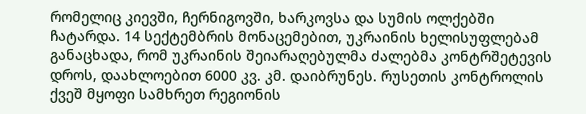რომელიც კიევში, ჩერნიგოვში, ხარკოვსა და სუმის ოლქებში ჩატარდა. 14 სექტემბრის მონაცემებით, უკრაინის ხელისუფლებამ განაცხადა, რომ უკრაინის შეიარაღებულმა ძალებმა კონტრშეტევის დროს, დაახლოებით 6000 კვ. კმ. დაიბრუნეს. რუსეთის კონტროლის ქვეშ მყოფი სამხრეთ რეგიონის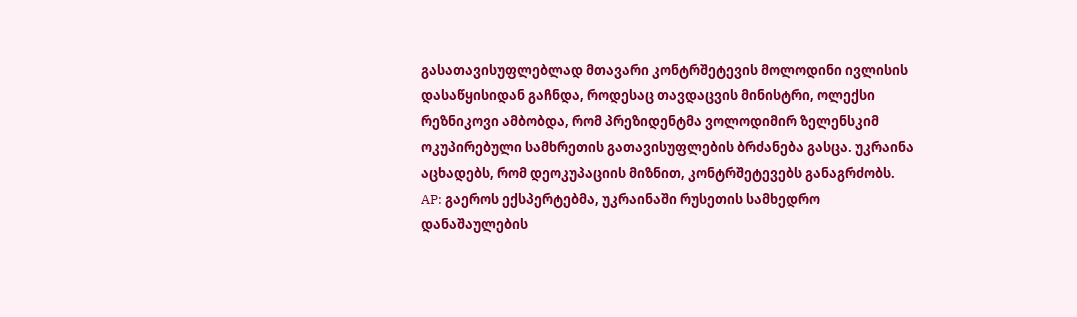გასათავისუფლებლად მთავარი კონტრშეტევის მოლოდინი ივლისის დასაწყისიდან გაჩნდა, როდესაც თავდაცვის მინისტრი, ოლექსი რეზნიკოვი ამბობდა, რომ პრეზიდენტმა ვოლოდიმირ ზელენსკიმ ოკუპირებული სამხრეთის გათავისუფლების ბრძანება გასცა. უკრაინა აცხადებს, რომ დეოკუპაციის მიზნით, კონტრშეტევებს განაგრძობს. AP: გაეროს ექსპერტებმა, უკრაინაში რუსეთის სამხედრო დანაშაულების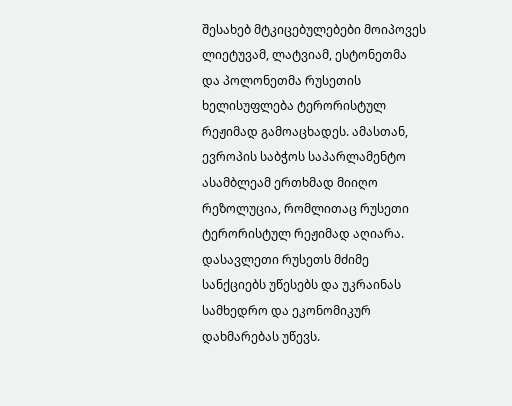შესახებ მტკიცებულებები მოიპოვეს ლიეტუვამ, ლატვიამ, ესტონეთმა და პოლონეთმა რუსეთის ხელისუფლება ტერორისტულ რეჟიმად გამოაცხადეს. ამასთან, ევროპის საბჭოს საპარლამენტო ასამბლეამ ერთხმად მიიღო რეზოლუცია, რომლითაც რუსეთი ტერორისტულ რეჟიმად აღიარა. დასავლეთი რუსეთს მძიმე სანქციებს უწესებს და უკრაინას სამხედრო და ეკონომიკურ დახმარებას უწევს.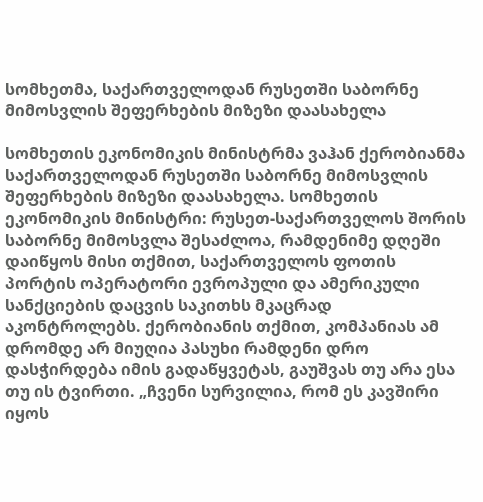სომხეთმა, საქართველოდან რუსეთში საბორნე მიმოსვლის შეფერხების მიზეზი დაასახელა

სომხეთის ეკონომიკის მინისტრმა ვაჰან ქერობიანმა საქართველოდან რუსეთში საბორნე მიმოსვლის შეფერხების მიზეზი დაასახელა. სომხეთის ეკონომიკის მინისტრი: რუსეთ-საქართველოს შორის საბორნე მიმოსვლა შესაძლოა, რამდენიმე დღეში დაიწყოს მისი თქმით, საქართველოს ფოთის პორტის ოპერატორი ევროპული და ამერიკული სანქციების დაცვის საკითხს მკაცრად აკონტროლებს. ქერობიანის თქმით, კომპანიას ამ დრომდე არ მიუღია პასუხი რამდენი დრო დასჭირდება იმის გადაწყვეტას, გაუშვას თუ არა ესა თუ ის ტვირთი. „ჩვენი სურვილია, რომ ეს კავშირი იყოს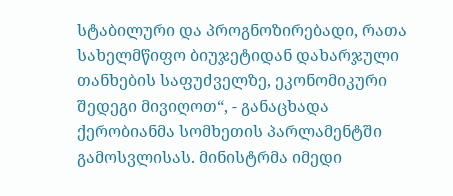სტაბილური და პროგნოზირებადი, რათა სახელმწიფო ბიუჯეტიდან დახარჯული თანხების საფუძველზე, ეკონომიკური შედეგი მივიღოთ“, - განაცხადა ქერობიანმა სომხეთის პარლამენტში გამოსვლისას. მინისტრმა იმედი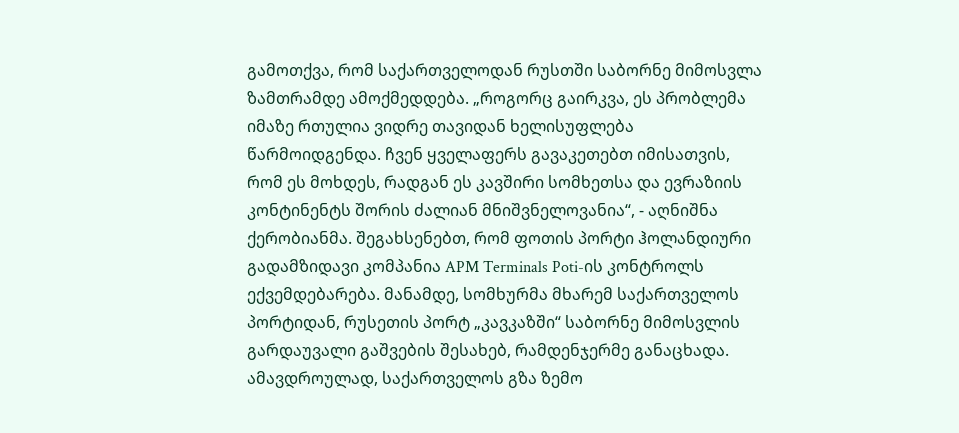გამოთქვა, რომ საქართველოდან რუსთში საბორნე მიმოსვლა ზამთრამდე ამოქმედდება. „როგორც გაირკვა, ეს პრობლემა იმაზე რთულია ვიდრე თავიდან ხელისუფლება წარმოიდგენდა. ჩვენ ყველაფერს გავაკეთებთ იმისათვის, რომ ეს მოხდეს, რადგან ეს კავშირი სომხეთსა და ევრაზიის კონტინენტს შორის ძალიან მნიშვნელოვანია“, - აღნიშნა ქერობიანმა. შეგახსენებთ, რომ ფოთის პორტი ჰოლანდიური გადამზიდავი კომპანია APM Terminals Poti-ის კონტროლს ექვემდებარება. მანამდე, სომხურმა მხარემ საქართველოს პორტიდან, რუსეთის პორტ „კავკაზში“ საბორნე მიმოსვლის გარდაუვალი გაშვების შესახებ, რამდენჯერმე განაცხადა. ამავდროულად, საქართველოს გზა ზემო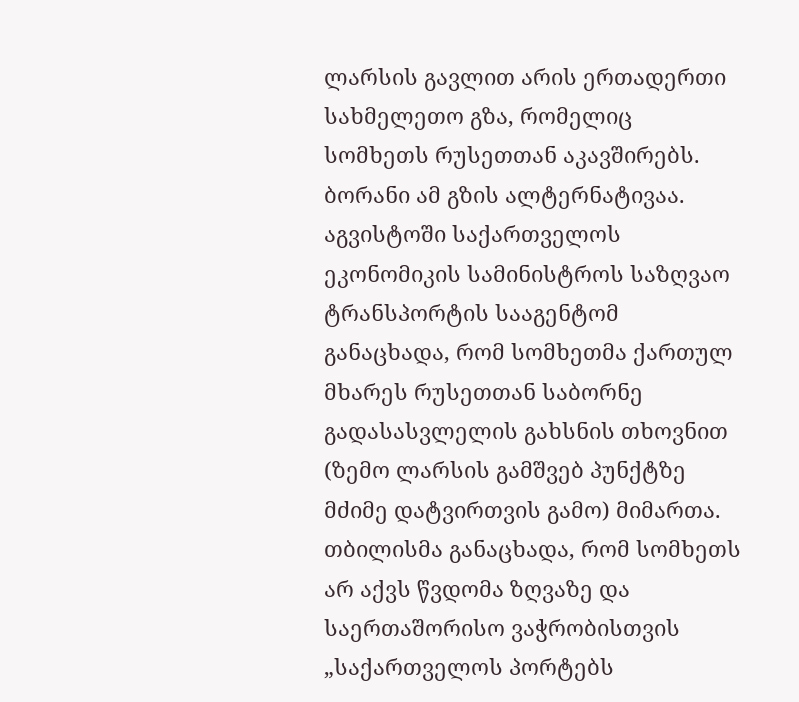ლარსის გავლით არის ერთადერთი სახმელეთო გზა, რომელიც სომხეთს რუსეთთან აკავშირებს. ბორანი ამ გზის ალტერნატივაა. აგვისტოში საქართველოს ეკონომიკის სამინისტროს საზღვაო ტრანსპორტის სააგენტომ განაცხადა, რომ სომხეთმა ქართულ მხარეს რუსეთთან საბორნე გადასასვლელის გახსნის თხოვნით (ზემო ლარსის გამშვებ პუნქტზე მძიმე დატვირთვის გამო) მიმართა. თბილისმა განაცხადა, რომ სომხეთს არ აქვს წვდომა ზღვაზე და საერთაშორისო ვაჭრობისთვის „საქართველოს პორტებს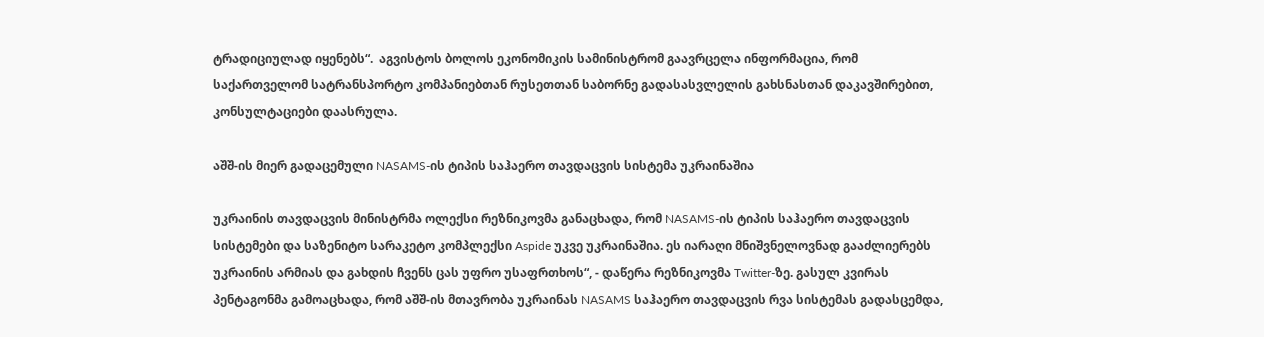ტრადიციულად იყენებს“.  აგვისტოს ბოლოს ეკონომიკის სამინისტრომ გაავრცელა ინფორმაცია, რომ საქართველომ სატრანსპორტო კომპანიებთან რუსეთთან საბორნე გადასასვლელის გახსნასთან დაკავშირებით, კონსულტაციები დაასრულა.

აშშ-ის მიერ გადაცემული NASAMS-ის ტიპის საჰაერო თავდაცვის სისტემა უკრაინაშია

უკრაინის თავდაცვის მინისტრმა ოლექსი რეზნიკოვმა განაცხადა, რომ NASAMS-ის ტიპის საჰაერო თავდაცვის სისტემები და საზენიტო სარაკეტო კომპლექსი Aspide უკვე უკრაინაშია. ეს იარაღი მნიშვნელოვნად გააძლიერებს უკრაინის არმიას და გახდის ჩვენს ცას უფრო უსაფრთხოს“, - დაწერა რეზნიკოვმა Twitter-ზე. გასულ კვირას პენტაგონმა გამოაცხადა, რომ აშშ-ის მთავრობა უკრაინას NASAMS საჰაერო თავდაცვის რვა სისტემას გადასცემდა,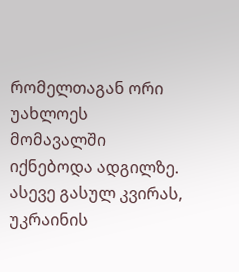რომელთაგან ორი უახლოეს მომავალში იქნებოდა ადგილზე. ასევე გასულ კვირას, უკრაინის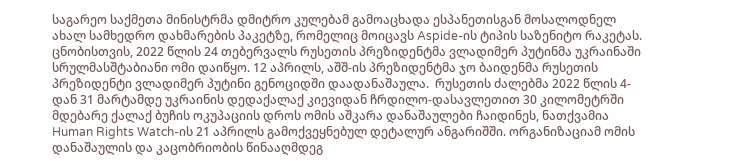საგარეო საქმეთა მინისტრმა დმიტრო კულებამ გამოაცხადა ესპანეთისგან მოსალოდნელ ახალ სამხედრო დახმარების პაკეტზე, რომელიც მოიცავს Aspide-ის ტიპის საზენიტო რაკეტას. ცნობისთვის, 2022 წლის 24 თებერვალს რუსეთის პრეზიდენტმა ვლადიმერ პუტინმა უკრაინაში სრულმასშტაბიანი ომი დაიწყო. 12 აპრილს, აშშ-ის პრეზიდენტმა ჯო ბაიდენმა რუსეთის პრეზიდენტი ვლადიმერ პუტინი გენოციდში დაადანაშაულა.  რუსეთის ძალებმა 2022 წლის 4-დან 31 მარტამდე უკრაინის დედაქალაქ კიევიდან ჩრდილო-დასავლეთით 30 კილომეტრში მდებარე ქალაქ ბუჩის ოკუპაციის დროს ომის აშკარა დანაშაულები ჩაიდინეს, ნათქვამია Human Rights Watch-ის 21 აპრილს გამოქვეყნებულ დეტალურ ანგარიშში. ორგანიზაციამ ომის დანაშაულის და კაცობრიობის წინააღმდეგ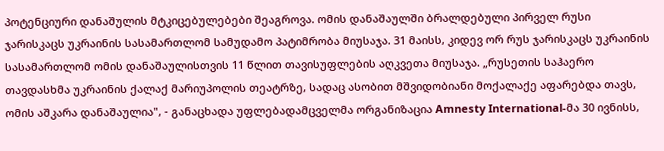პოტენციური დანაშულის მტკიცებულებები შეაგროვა. ომის დანაშაულში ბრალდებული პირველ რუსი ჯარისკაცს უკრაინის სასამართლომ სამუდამო პატიმრობა მიუსაჯა. 31 მაისს, კიდევ ორ რუს ჯარისკაცს უკრაინის სასამართლომ ომის დანაშაულისთვის 11 წლით თავისუფლების აღკვეთა მიუსაჯა. „რუსეთის საჰაერო თავდასხმა უკრაინის ქალაქ მარიუპოლის თეატრზე, სადაც ასობით მშვიდობიანი მოქალაქე აფარებდა თავს, ომის აშკარა დანაშაულია", - განაცხადა უფლებადამცველმა ორგანიზაცია Amnesty International-მა 30 ივნისს,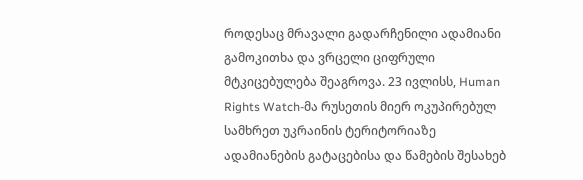როდესაც მრავალი გადარჩენილი ადამიანი გამოკითხა და ვრცელი ციფრული მტკიცებულება შეაგროვა. 23 ივლისს, Human Rights Watch-მა რუსეთის მიერ ოკუპირებულ სამხრეთ უკრაინის ტერიტორიაზე ადამიანების გატაცებისა და წამების შესახებ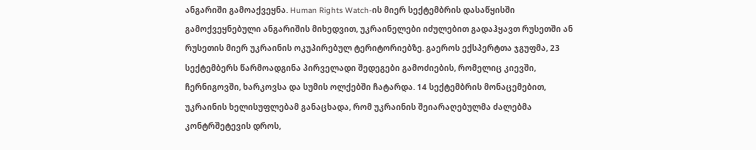ანგარიში გამოაქვეყნა. Human Rights Watch-ის მიერ სექტემბრის დასაწყისში გამოქვეყნებული ანგარიშის მიხედვით, უკრაინელები იძულებით გადაჰყავთ რუსეთში ან რუსეთის მიერ უკრაინის ოკუპირებულ ტერიტორიებზე. გაეროს ექსპერტთა ჯგუფმა, 23 სექტემბერს წარმოადგინა პირველადი შედეგები გამოძიების, რომელიც კიევში, ჩერნიგოვში, ხარკოვსა და სუმის ოლქებში ჩატარდა. 14 სექტემბრის მონაცემებით, უკრაინის ხელისუფლებამ განაცხადა, რომ უკრაინის შეიარაღებულმა ძალებმა კონტრშეტევის დროს,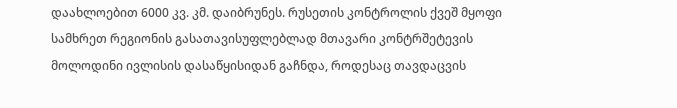დაახლოებით 6000 კვ. კმ. დაიბრუნეს. რუსეთის კონტროლის ქვეშ მყოფი სამხრეთ რეგიონის გასათავისუფლებლად მთავარი კონტრშეტევის მოლოდინი ივლისის დასაწყისიდან გაჩნდა, როდესაც თავდაცვის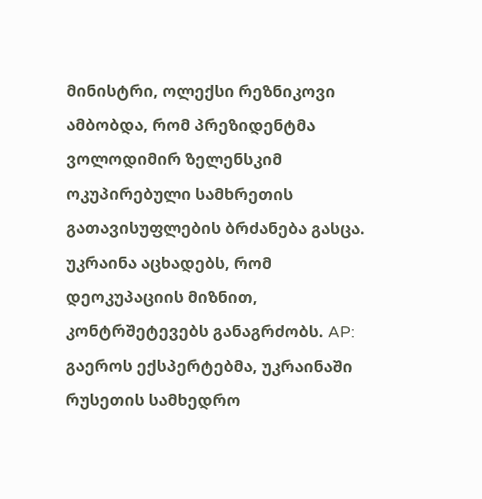მინისტრი, ოლექსი რეზნიკოვი ამბობდა, რომ პრეზიდენტმა ვოლოდიმირ ზელენსკიმ ოკუპირებული სამხრეთის გათავისუფლების ბრძანება გასცა. უკრაინა აცხადებს, რომ დეოკუპაციის მიზნით, კონტრშეტევებს განაგრძობს. AP: გაეროს ექსპერტებმა, უკრაინაში რუსეთის სამხედრო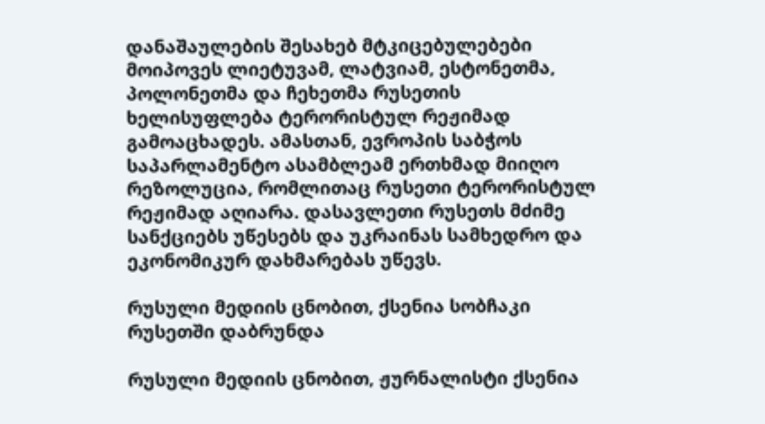დანაშაულების შესახებ მტკიცებულებები მოიპოვეს ლიეტუვამ, ლატვიამ, ესტონეთმა, პოლონეთმა და ჩეხეთმა რუსეთის ხელისუფლება ტერორისტულ რეჟიმად გამოაცხადეს. ამასთან, ევროპის საბჭოს საპარლამენტო ასამბლეამ ერთხმად მიიღო რეზოლუცია, რომლითაც რუსეთი ტერორისტულ რეჟიმად აღიარა. დასავლეთი რუსეთს მძიმე სანქციებს უწესებს და უკრაინას სამხედრო და ეკონომიკურ დახმარებას უწევს.

რუსული მედიის ცნობით, ქსენია სობჩაკი რუსეთში დაბრუნდა

რუსული მედიის ცნობით, ჟურნალისტი ქსენია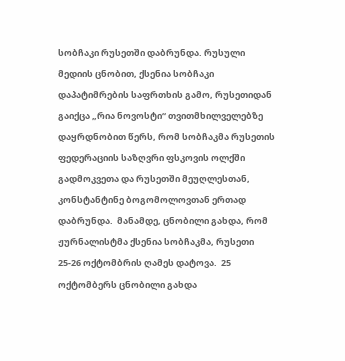სობჩაკი რუსეთში დაბრუნდა. რუსული მედიის ცნობით, ქსენია სობჩაკი დაპატიმრების საფრთხის გამო, რუსეთიდან გაიქცა „რია ნოვოსტი“ თვითმხილველებზე დაყრდნობით წერს, რომ სობჩაკმა რუსეთის ფედერაციის საზღვრი ფსკოვის ოლქში გადმოკვეთა და რუსეთში მეუღლესთან, კონსტანტინე ბოგომოლოვთან ერთად დაბრუნდა.  მანამდე, ცნობილი გახდა, რომ ჟურნალისტმა ქსენია სობჩაკმა, რუსეთი 25-26 ოქტომბრის ღამეს დატოვა.  25 ოქტომბერს ცნობილი გახდა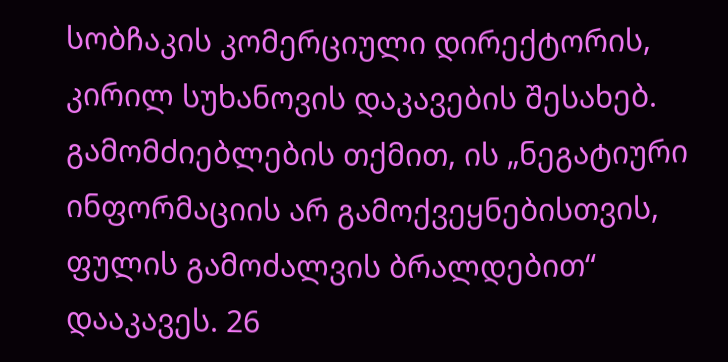სობჩაკის კომერციული დირექტორის, კირილ სუხანოვის დაკავების შესახებ. გამომძიებლების თქმით, ის „ნეგატიური ინფორმაციის არ გამოქვეყნებისთვის, ფულის გამოძალვის ბრალდებით“ დააკავეს. 26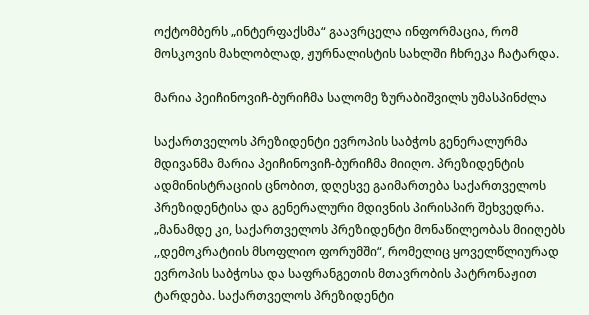ოქტომბერს „ინტერფაქსმა“ გაავრცელა ინფორმაცია, რომ მოსკოვის მახლობლად, ჟურნალისტის სახლში ჩხრეკა ჩატარდა.

მარია პეიჩინოვიჩ-ბურიჩმა სალომე ზურაბიშვილს უმასპინძლა

საქართველოს პრეზიდენტი ევროპის საბჭოს გენერალურმა მდივანმა მარია პეიჩინოვიჩ-ბურიჩმა მიიღო. პრეზიდენტის ადმინისტრაციის ცნობით, დღესვე გაიმართება საქართველოს პრეზიდენტისა და გენერალური მდივნის პირისპირ შეხვედრა. „მანამდე კი, საქართველოს პრეზიდენტი მონაწილეობას მიიღებს ,,დემოკრატიის მსოფლიო ფორუმში“, რომელიც ყოველწლიურად ევროპის საბჭოსა და საფრანგეთის მთავრობის პატრონაჟით ტარდება. საქართველოს პრეზიდენტი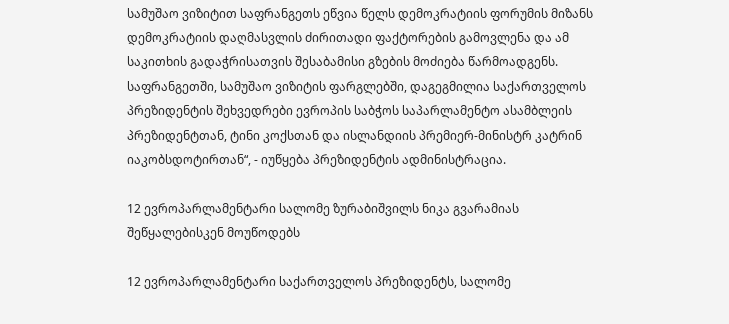სამუშაო ვიზიტით საფრანგეთს ეწვია წელს დემოკრატიის ფორუმის მიზანს დემოკრატიის დაღმასვლის ძირითადი ფაქტორების გამოვლენა და ამ საკითხის გადაჭრისათვის შესაბამისი გზების მოძიება წარმოადგენს. საფრანგეთში, სამუშაო ვიზიტის ფარგლებში, დაგეგმილია საქართველოს პრეზიდენტის შეხვედრები ევროპის საბჭოს საპარლამენტო ასამბლეის პრეზიდენტთან, ტინი კოქსთან და ისლანდიის პრემიერ-მინისტრ კატრინ იაკობსდოტირთან“, - იუწყება პრეზიდენტის ადმინისტრაცია.

12 ევროპარლამენტარი სალომე ზურაბიშვილს ნიკა გვარამიას შეწყალებისკენ მოუწოდებს

12 ევროპარლამენტარი საქართველოს პრეზიდენტს, სალომე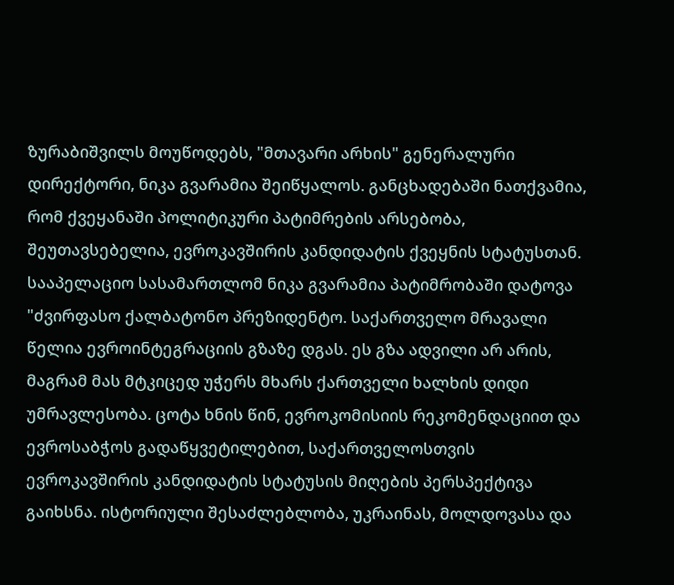ზურაბიშვილს მოუწოდებს, "მთავარი არხის" გენერალური დირექტორი, ნიკა გვარამია შეიწყალოს. განცხადებაში ნათქვამია, რომ ქვეყანაში პოლიტიკური პატიმრების არსებობა, შეუთავსებელია, ევროკავშირის კანდიდატის ქვეყნის სტატუსთან. სააპელაციო სასამართლომ ნიკა გვარამია პატიმრობაში დატოვა "ძვირფასო ქალბატონო პრეზიდენტო. საქართველო მრავალი წელია ევროინტეგრაციის გზაზე დგას. ეს გზა ადვილი არ არის, მაგრამ მას მტკიცედ უჭერს მხარს ქართველი ხალხის დიდი უმრავლესობა. ცოტა ხნის წინ, ევროკომისიის რეკომენდაციით და ევროსაბჭოს გადაწყვეტილებით, საქართველოსთვის ევროკავშირის კანდიდატის სტატუსის მიღების პერსპექტივა გაიხსნა. ისტორიული შესაძლებლობა, უკრაინას, მოლდოვასა და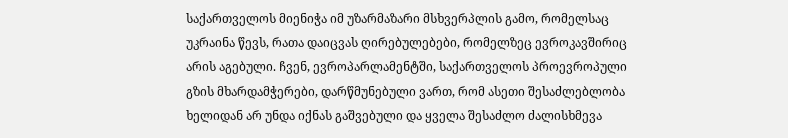საქართველოს მიენიჭა იმ უზარმაზარი მსხვერპლის გამო, რომელსაც უკრაინა წევს, რათა დაიცვას ღირებულებები, რომელზეც ევროკავშირიც არის აგებული. ჩვენ, ევროპარლამენტში, საქართველოს პროევროპული გზის მხარდამჭერები, დარწმუნებული ვართ, რომ ასეთი შესაძლებლობა ხელიდან არ უნდა იქნას გაშვებული და ყველა შესაძლო ძალისხმევა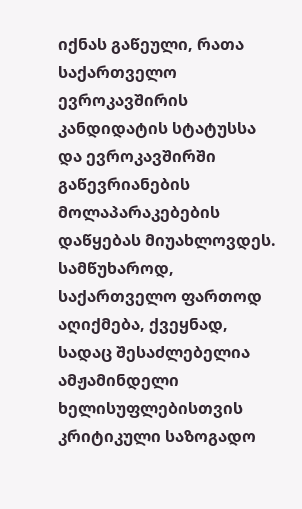იქნას გაწეული, რათა საქართველო ევროკავშირის კანდიდატის სტატუსსა და ევროკავშირში გაწევრიანების მოლაპარაკებების დაწყებას მიუახლოვდეს. სამწუხაროდ, საქართველო ფართოდ აღიქმება, ქვეყნად, სადაც შესაძლებელია ამჟამინდელი ხელისუფლებისთვის კრიტიკული საზოგადო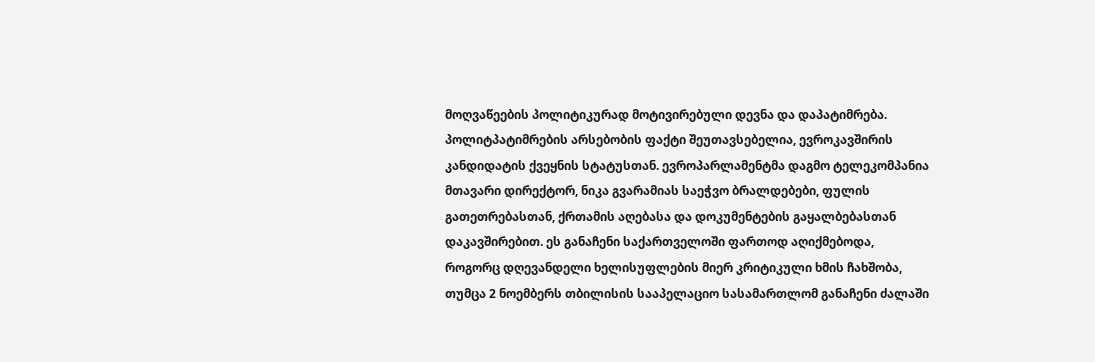მოღვაწეების პოლიტიკურად მოტივირებული დევნა და დაპატიმრება. პოლიტპატიმრების არსებობის ფაქტი შეუთავსებელია, ევროკავშირის კანდიდატის ქვეყნის სტატუსთან. ევროპარლამენტმა დაგმო ტელეკომპანია მთავარი დირექტორ, ნიკა გვარამიას საეჭვო ბრალდებები, ფულის გათეთრებასთან, ქრთამის აღებასა და დოკუმენტების გაყალბებასთან დაკავშირებით. ეს განაჩენი საქართველოში ფართოდ აღიქმებოდა, როგორც დღევანდელი ხელისუფლების მიერ კრიტიკული ხმის ჩახშობა, თუმცა 2 ნოემბერს თბილისის სააპელაციო სასამართლომ განაჩენი ძალაში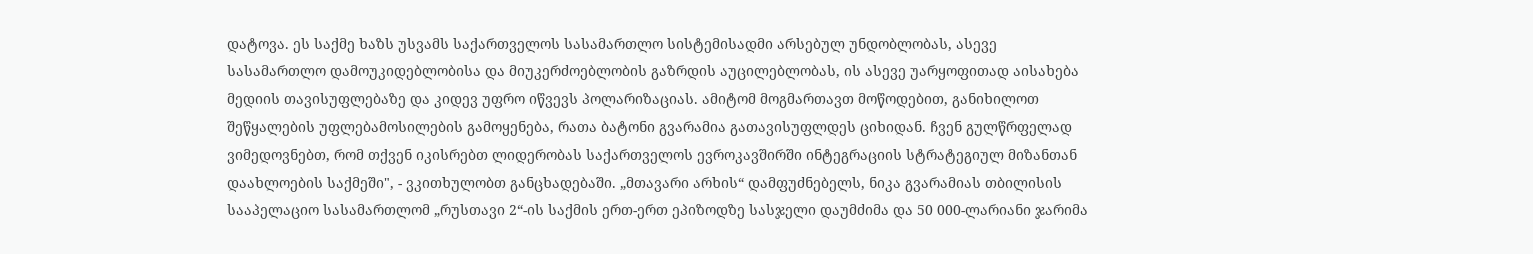დატოვა. ეს საქმე ხაზს უსვამს საქართველოს სასამართლო სისტემისადმი არსებულ უნდობლობას, ასევე სასამართლო დამოუკიდებლობისა და მიუკერძოებლობის გაზრდის აუცილებლობას, ის ასევე უარყოფითად აისახება მედიის თავისუფლებაზე და კიდევ უფრო იწვევს პოლარიზაციას. ამიტომ მოგმართავთ მოწოდებით, განიხილოთ შეწყალების უფლებამოსილების გამოყენება, რათა ბატონი გვარამია გათავისუფლდეს ციხიდან. ჩვენ გულწრფელად ვიმედოვნებთ, რომ თქვენ იკისრებთ ლიდერობას საქართველოს ევროკავშირში ინტეგრაციის სტრატეგიულ მიზანთან დაახლოების საქმეში", - ვკითხულობთ განცხადებაში. „მთავარი არხის“ დამფუძნებელს, ნიკა გვარამიას თბილისის სააპელაციო სასამართლომ „რუსთავი 2“-ის საქმის ერთ-ერთ ეპიზოდზე სასჯელი დაუმძიმა და 50 000-ლარიანი ჯარიმა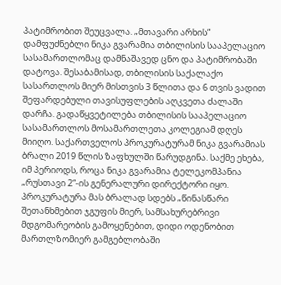პატიმრობით შეუცვალა. „მთავარი არხის“ დამფუძნებლი ნიკა გვარამია თბილისის სააპელაციო სასამართლომაც დამნაშავედ ცნო და პატიმრობაში დატოვა. შესაბამისად, თბილისის საქალაქო სასართლოს მიერ მისთვის 3 წლითა და 6 თვის ვადით შეფარდებული თავისუფლების აღკვეთა ძალაში დარჩა. გადაწყვეტილება თბილისის სააპელაციო სასამართლოს მოსამართლეთა კოლეგიამ დღეს მიიღო. საქართველოს პროკურატურამ ნიკა გვარამიას ბრალი 2019 წლის ზაფხულში წარუდგინა. საქმე ეხება, იმ პერიოდს, როცა ნიკა გვარამია ტელეკომპანია „რუსთავი 2“-ის გენერალური დირექტორი იყო. პროკურატურა მას ბრალად სდებს „წინასწარი შეთანხმებით ჯგუფის მიერ, სამსახურებრივი მდგომარეობის გამოყენებით, დიდი ოდენობით მართლზომიერ გამგებლობაში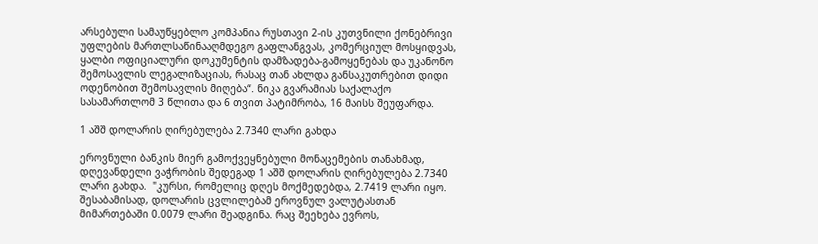არსებული სამაუწყებლო კომპანია რუსთავი 2-ის კუთვნილი ქონებრივი უფლების მართლსაწინააღმდეგო გაფლანგვას, კომერციულ მოსყიდვას, ყალბი ოფიციალური დოკუმენტის დამზადება-გამოყენებას და უკანონო შემოსავლის ლეგალიზაციას, რასაც თან ახლდა განსაკუთრებით დიდი ოდენობით შემოსავლის მიღება“. ნიკა გვარამიას საქალაქო სასამართლომ 3 წლითა და 6 თვით პატიმრობა, 16 მაისს შეუფარდა.

1 აშშ დოლარის ღირებულება 2.7340 ლარი გახდა

ეროვნული ბანკის მიერ გამოქვეყნებული მონაცემების თანახმად, დღევანდელი ვაჭრობის შედეგად 1 აშშ დოლარის ღირებულება 2.7340 ლარი გახდა.  "კურსი, რომელიც დღეს მოქმედებდა, 2.7419 ლარი იყო. შესაბამისად, დოლარის ცვლილებამ ეროვნულ ვალუტასთან მიმართებაში 0.0079 ლარი შეადგინა. რაც შეეხება ევროს,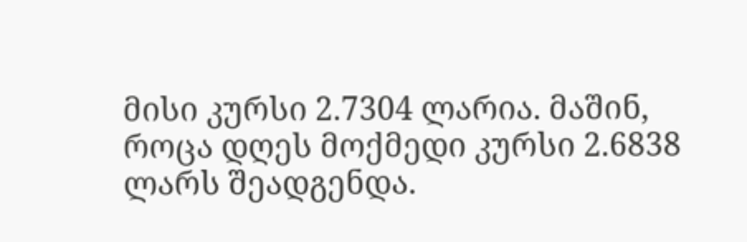მისი კურსი 2.7304 ლარია. მაშინ, როცა დღეს მოქმედი კურსი 2.6838 ლარს შეადგენდა.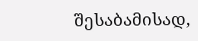შესაბამისად,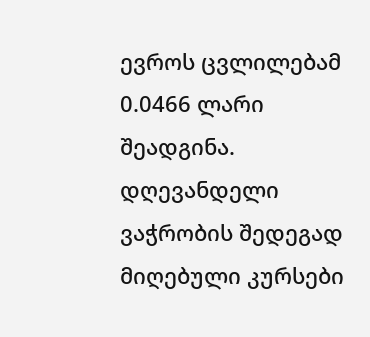ევროს ცვლილებამ 0.0466 ლარი შეადგინა. დღევანდელი ვაჭრობის შედეგად მიღებული კურსები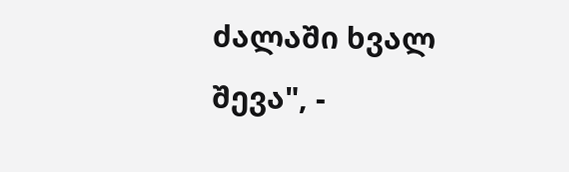ძალაში ხვალ შევა", -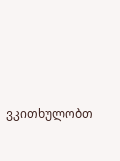ვკითხულობთ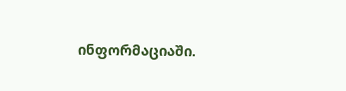ინფორმაციაში.